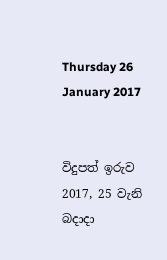Thursday 26 January 2017


විදුපත් ඉරුව
2017, 25 වැනි බදාදා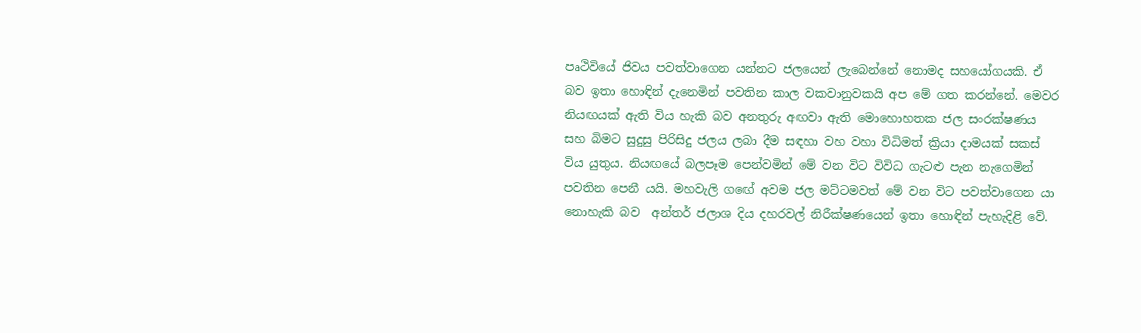පෘථිවියේ ජිවය පවත්වාගෙන යන්නට ජලයෙන් ලැබෙන්නේ නොමද සහයෝගයකි. ඒ බව ඉතා හොඳින් දැනෙමින් පවතින කාල වකවානුවකයි අප මේ ගත කරන්නේ. මෙවර නියඟයක් ඇති විය හැකි බව අනතුරු අඟවා ඇති මොහොහතක ජල සංරක්ෂණය සහ බිමට සුදුසු පිරිසිදු ජලය ලබා දීම සඳහා වහ වහා විධිමත් ක්‍රියා දාමයක් සකස් විය යුතුය. නියඟයේ බලපෑම පෙන්වමින් මේ වන විට විවිධ ගැටළු පැන නැගෙමින් පවතින පෙනී යයි. මහවැලි ගඟේ අවම ජල මට්ටමවත් මේ වන විට පවත්වාගෙන යා නොහැකි බව  අන්තර් ජලාශ දිය දහරවල් නිරීක්ෂණයෙන් ඉතා හොඳින් පැහැදිළි වේ.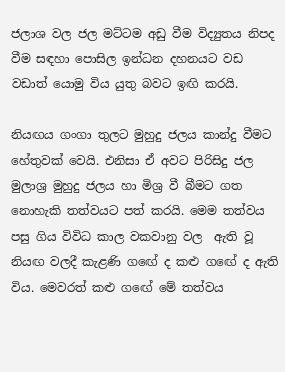ජලාශ වල ජල මට්ටම අඩු වීම විද්‍යුතය නිපද වීම සඳහා පොසිල ඉන්ධන දහනයට වඩ වඩාත් යොමු විය යුතු බවට ඉඟි කරයි.

නියඟය ගංගා තුලට මුහුදු ජලය කාන්දු වීමට හේතුවක් වෙයි. එනිසා ඒ අවට පිරිසිදු ජල මුලාශ්‍ර මුහුදු ජලය හා මිශ්‍ර වී බීමට ගත නොහැකි තත්වයට පත් කරයි. මෙම තත්වය පසු ගිය විවිධ කාල වකවානු වල  ඇති වූ නියඟ වලදී කැළණි ගඟේ ද කළු ගඟේ ද ඇති විය. මෙවරත් කළු ගඟේ මේ තත්වය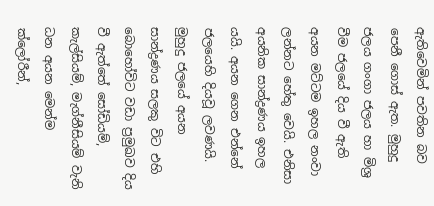ඇතිවෙමින් පවතින බව පෙනී ගොස් ඇත. මුහුදු ජලය ගංගා ජලය හා මිශ්‍ර වීම ජලයේ දිය වී ඇති අයන මට්ටම ඉහල නංවා ලන්නට හේතු වෙයි. එනිසා අයනික සාන්ද්‍රණය ඉහල යයි. අයන ගෙන එන්නේ ජලයෙහි දියවූ ලවණයි. මුහුදු ජලයේ අයන සාන්ද්‍රණය සලකු විට එහි බොහෝවිට වඩා ප්‍රමුඛව දිය වී ඇත්තේ සෝඩියම්, කැල්සියම්, මැග්නීසියම් වැනි ධන අයන මෙන්ම ක්ලෝරීන්,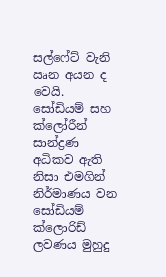සල්ෆේට් වැනි ඍන අයන ද වෙයි. සෝඩියම් සහ ක්ලෝරීන් සාන්ද්‍රණ අධිකව ඇති නිසා එමගින්  නිර්මාණය වන සෝඩියම් ක්ලොරිඩ් ලවණය මුහුදු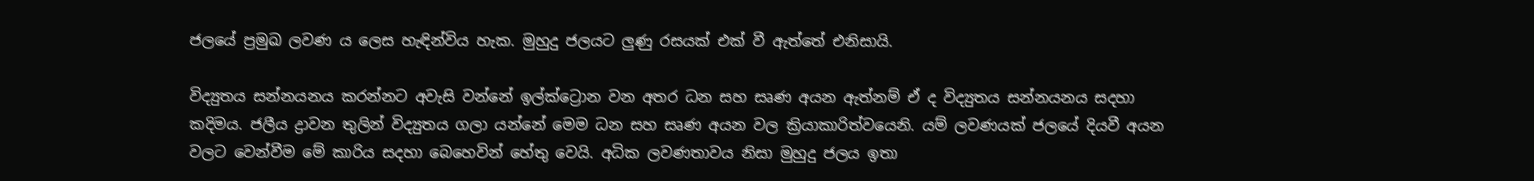ජලයේ ප්‍රමුඛ ලවණ ය ලෙස හැඳින්විය හැක. මුහුදු ජලයට ලුණු රසයක් එක් වී ඇත්තේ එනිසායි.

විද්‍යුතය සන්නයනය කරන්නට අවැසි වන්නේ ඉල්ක්ට්‍රොන වන අතර ධන සහ සෘණ අයන ඇත්නම් ඒ ද විද්‍යුතය සන්නයනය සදහා කදිමය. ජලීය ද්‍රාවන තුලින් විද්‍යුතය ගලා යන්නේ මෙම ධන සහ සෘණ අයන වල ක්‍රියාකාරිත්වයෙනි. යම් ලවණයක් ජලයේ දියවී අයන වලට වෙන්වීම මේ කාරිය සදහා බෙහෙවින් හේතු වෙයි. අධික ලවණතාවය නිසා මුහුදු ජලය ඉතා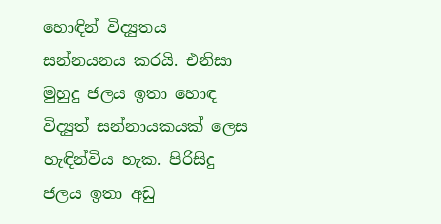හොඳින් විද්‍යුතය සන්නයනය කරයි. එනිසා මුහුදු ජලය ඉතා හොඳ විද්‍යුත් සන්නායකයක් ලෙස හැඳින්විය හැක. පිරිසිදු ජලය ඉතා අඩු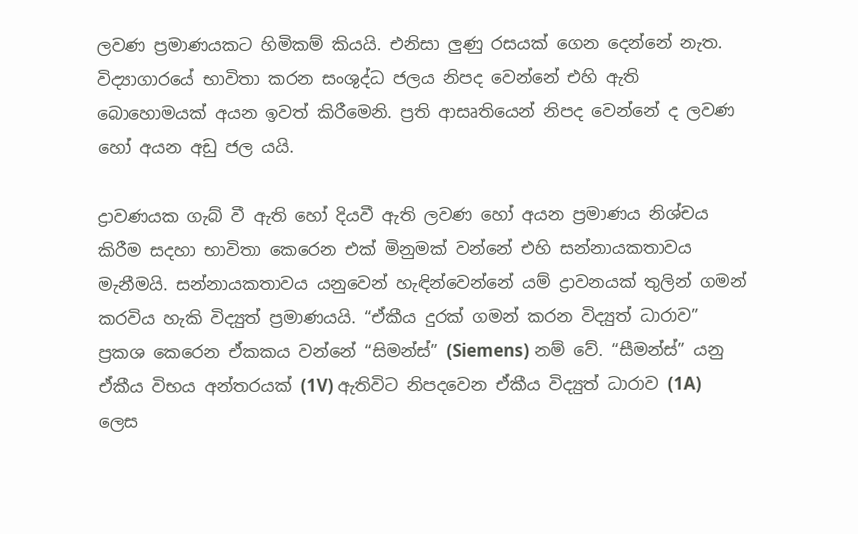ලවණ ප්‍රමාණයකට හිමිකම් කියයි. එනිසා ලුණු රසයක් ගෙන දෙන්නේ නැත. විද්‍යාගාරයේ භාවිතා කරන සංශුද්ධ ජලය නිපද වෙන්නේ එහි ඇති බොහොමයක් අයන ඉවත් කිරීමෙනි. ප්‍රති ආසෘතියෙන් නිපද වෙන්නේ ද ලවණ හෝ අයන අඩු ජල යයි.

ද්‍රාවණයක ගැබ් වී ඇති හෝ දියවී ඇති ලවණ හෝ අයන ප්‍රමාණය නිශ්චය කිරීම සදහා භාවිතා කෙරෙන එක් මිනුමක් වන්නේ එහි සන්නායකතාවය මැනීමයි. සන්නායකතාවය යනුවෙන් හැඳින්වෙන්නේ යම් ද්‍රාවනයක් තුලින් ගමන් කරවිය හැකි විද්‍යුත් ප්‍රමාණයයි. “ඒකීය දුරක් ගමන් කරන විද්‍යුත් ධාරාව” ප්‍රකශ කෙරෙන ඒකකය වන්නේ “සිමන්ස්” (Siemens) නම් වේ. “සීමන්ස්” යනු ඒකීය විභය අන්තරයක් (1V) ඇතිවිට නිපදවෙන ඒකීය විද්‍යුත් ධාරාව (1A) ලෙස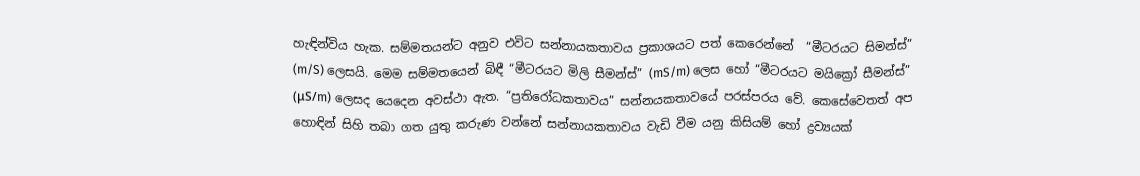හැඳින්විය හැක. සම්මතයන්ට අනුව එවිට සන්නායකතාවය ප්‍රකාශයට පත් කෙරෙන්නේ  “මීටරයට සිමන්ස්” (m/S) ලෙසයි. මෙම සම්මතයෙන් බිඳී “මීටරයට මිලි සීමන්ස්” (mS/m) ලෙස හෝ “මීටරයට මයික්‍රෝ සීමන්ස්” (μS/m) ලෙසද යෙදෙන අවස්ථා ඇත. “ප්‍රතිරෝධකතාවය” සන්නයකතාවයේ පරස්පරය වේ. කෙසේවෙතත් අප හොඳින් සිහි තබා ගත යුතු කරුණ වන්නේ සන්නායකතාවය වැඩි වීම යනු කිසියම් හෝ ද්‍රව්‍යයක්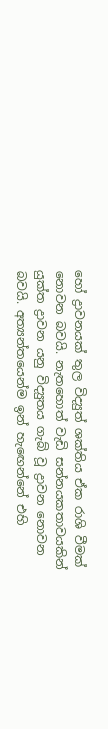හෝ ද්‍රාවනයක් තුල විද්‍යුත් ශක්තිය ඒක රාශි වීමක් නොවන බවයි. නැතහොත් වැඩි සන්නයකතාවයකින් යුක්ත ද්‍රාවන යනු විද්‍යුතය ගැබ් වූ ද්‍රාවන නොවන බවයි. අත්‍යන්තයෙන්ම ඉන් හැඟෙන්නේ එහි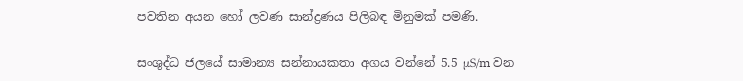පවතින අයන හෝ ලවණ සාන්ද්‍රණය පිලිබඳ මිනුමක් පමණි.

සංශුද්ධ ජලයේ සාමාන්‍ය සන්නායකතා අගය වන්නේ 5.5 μS/m වන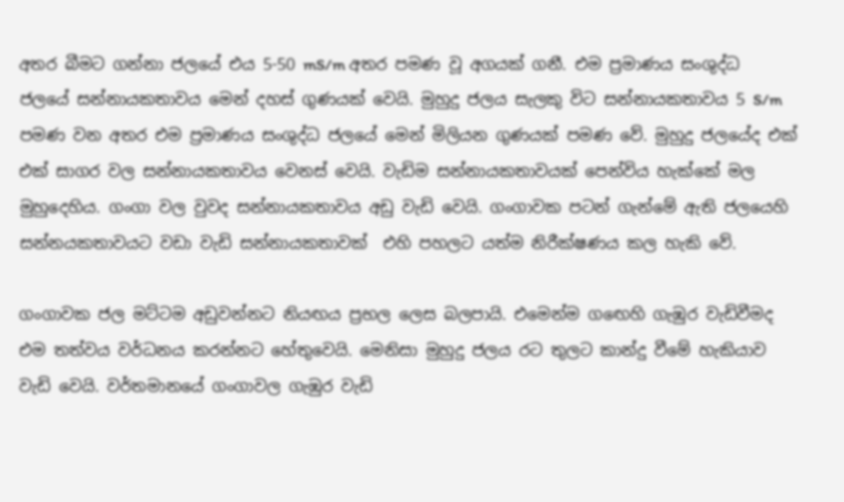අතර බීමට ගන්නා ජලයේ එය 5-50 mS/m අතර පමණ වූ අගයක් ගනී. එම ප්‍රමාණය සංශුද්ධ ජලයේ සන්නායකතාවය මෙන් දහස් ගුණයක් වෙයි. මුහුදු ජලය සැලකු විට සන්නායකතාවය 5 S/m පමණ වන අතර එම ප්‍රමාණය සංශුද්ධ ජලයේ මෙන් මිලියන ගුණයක් පමණ වේ. මුහුදු ජලයේද එක් එක් සාගර වල සන්නායකතාවය වෙනස් වෙයි. වැඩිම සන්නායකතාවයක් පෙන්විය හැක්කේ මල මුහුදෙහිය. ගංගා වල වුවද සන්නායකතාවය අඩු වැඩි වෙයි. ගංගාවක පටන් ගැන්මේ ඇති ජලයෙහි සන්නයකතාවයට වඩා වැඩි සන්නායකතාවක්  එහි පහලට යත්ම නිරීක්ෂණය කල හැකි වේ.

ගංගාවක ජල මට්ටම අඩුවන්නට නියඟය ප්‍රභල ලෙස බලපායි. එමෙන්ම ගඟෙහි ගැඹුර වැඩිවීමද එම තත්වය වර්ධනය කරන්නට හේතුවෙයි. මෙනිසා මුහුදු ජලය රට තුලට කාන්දු වීමේ හැකියාව වැඩි වෙයි. වර්තමානයේ ගංගාවල ගැඹුර වැඩි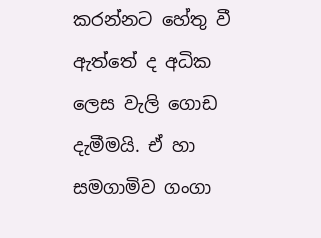කරන්නට හේතු වී ඇත්තේ ද අධික ලෙස වැලි ගොඩ දැමීමයි. ඒ හා සමගාමිව ගංගා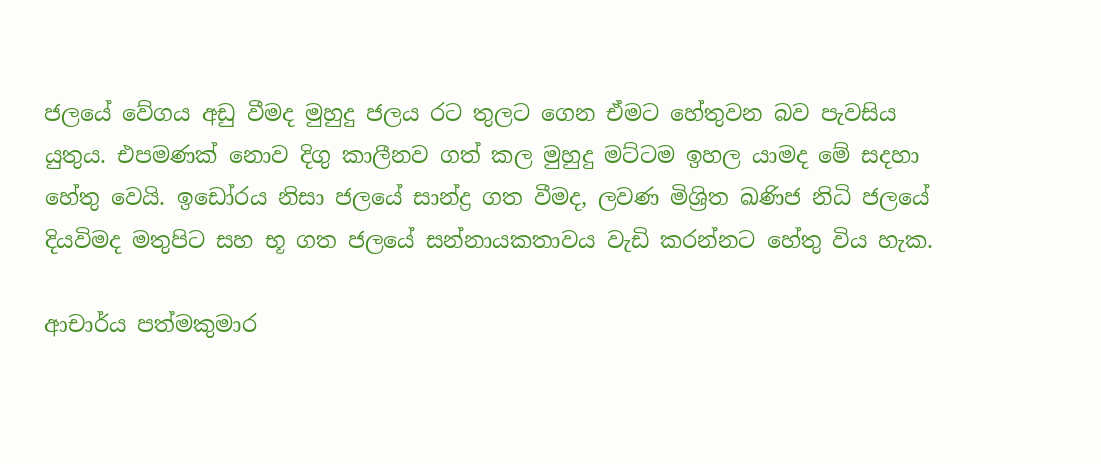ජලයේ වේගය අඩු වීමද මුහුදු ජලය රට තුලට ගෙන ඒමට හේතුවන බව පැවසිය යුතුය. එපමණක් නොව දිගු කාලීනව ගත් කල මුහුදු මට්ටම ඉහල යාමද මේ සදහා හේතු වෙයි. ඉඩෝරය නිසා ජලයේ සාන්ද්‍ර ගත වීමද, ලවණ මිශ්‍රිත ඛණිජ නිධි ජලයේ දියවිමද මතුපිට සහ භූ ගත ජලයේ සන්නායකතාවය වැඩි කරන්නට හේතු විය හැක.

ආචාර්ය පත්මකුමාර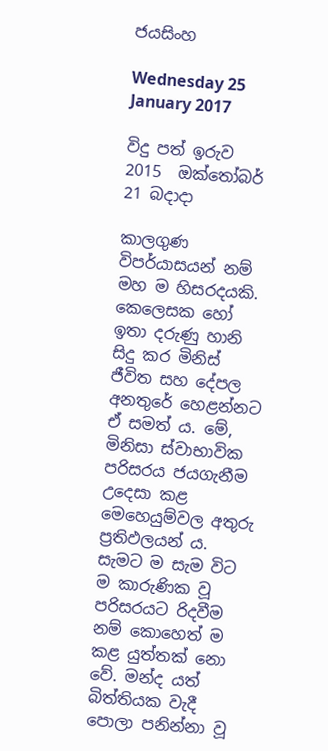ජයසිංහ

Wednesday 25 January 2017

විදු පත් ඉරුව
2015  ඔක්‌තෝබර් 21 බදාදා

කාලගුණ විපර්යාසයන් නම් මහ ම හිසරදයකි. කෙලෙසක හෝ ඉතා දරුණු හානි සිදු කර මිනිස්‌ ජීවිත සහ දේපල අනතුරේ හෙළන්නට ඒ සමත් ය. මේ, මිනිසා ස්‌වාභාවික පරිසරය ජයගැනීම උදෙසා කළ මෙහෙයුම්වල අතුරු ප්‍රතිඵලයන් ය. සැමට ම සැම විට ම කාරුණික වූ පරිසරයට රිදවීම නම් කොහෙත් ම කළ යුත්තක්‌ නො වේ. මන්ද යත් බිත්තියක වැදී පොලා පනින්නා වූ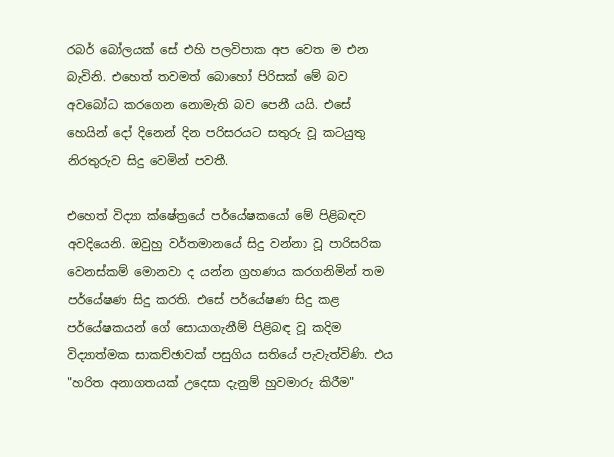රබර් බෝලයක්‌ සේ එහි පලවිපාක අප වෙත ම එන බැවිනි. එහෙත් තවමත් බොහෝ පිරිසක්‌ මේ බව අවබෝධ කරගෙන නොමැති බව පෙනී යයි. එසේ හෙයින් දෝ දිනෙන් දින පරිසරයට සතුරු වූ කටයුතු නිරතුරුව සිදු වෙමින් පවතී.

එහෙත් විද්‍යා ක්‌ෂේත්‍රයේ පර්යේෂකයෝ මේ පිළිබඳව අවදියෙනි. ඔවුහු වර්තමානයේ සිදු වන්නා වූ පාරිසරික වෙනස්‌කම් මොනවා ද යන්න ග්‍රහණය කරගනිමින් තම පර්යේෂණ සිදු කරති. එසේ පර්යේෂණ සිදු කළ පර්යේෂකයන් ගේ සොයාගැනීම් පිළිබඳ වූ කදිම විද්‍යාත්මක සාකච්ඡාවක්‌ පසුගිය සතියේ පැවැත්විණි. එය "හරිත අනාගතයක්‌ උදෙසා දැනුම් හුවමාරු කිරීම"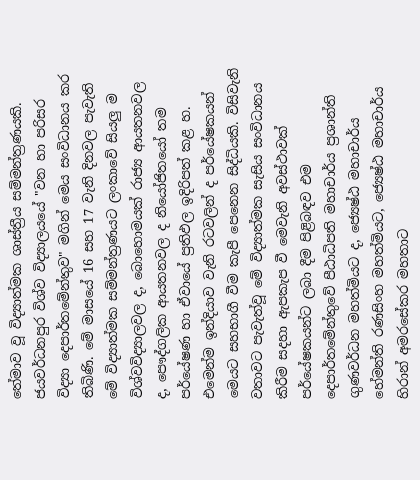තේමාව වූ විද්‍යාත්මක ශාස්‌ත්‍රීය සම්මන්ත්‍රණයකි. ජයවර්ධනපුර විශ්ව විද්‍යාලයයේ "වන හා පරිසර විද්‍යා දෙපාර්තමේන්තුව" මගින් මෙය සංවිධානය කර තිබිණි. මේ මාසයේ 16 සහ 17 වැනි දිනවල පැවැති මේ විද්‍යාත්මක සම්මන්ත්‍රණයට ලංකාවේ සියලු ම විශ්වවිද්‍යාලවල ද, බොහොමයක්‌ රාජ්‍ය ආයතනවල ද, පෞද්ගලික ආයතනවල ද නියෝජිතයෝ තම පර්යේෂණ හා ඒවායේ ප්‍රතිඵල ඉදිරිපත් කළ හ. එමෙන්ම ඉන්දියාව වැනි රටවලින් ද පර්යේෂකයන් මෙයට සහභාගී වීම කැපී පෙනෙන සිද්ධියකි. විසිවැනි වතාවට පැවැත්වූ මේ විද්‍යාත්මක සැසිය සංවිධානය කිරීම සදහා ඇපකැප වී මෙවැනි අවස්‌ථාවක්‌ පර්යේෂකයන්ට ලබා දීම පිළිබඳව එම දෙපාර්තමේන්තුවේ පීඨාධිපති මහාචාර්ය ප්‍රශාන්ති ගුණවර්ධන මහත්මියට ද, ජ්‍යෙෂ්ඨ මහාචාර්ය හේමන්ති රණසිංහ මහත්මියට, ජ්‍යෙෂ්ඨ මහාචාර්ය හිරාන් අමරසේකර මහතාට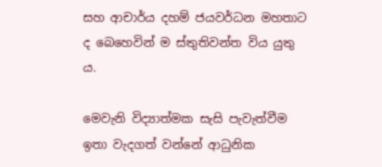සහ ආචාර්ය දහම් ජයවර්ධන මහතාට ද බෙහෙවින් ම ස්‌තුතිවන්ත විය යුතු ය.

මෙවැනි විද්‍යාත්මක සැසි පැවැත්වීම ඉතා වැදගත් වන්නේ ආධුනික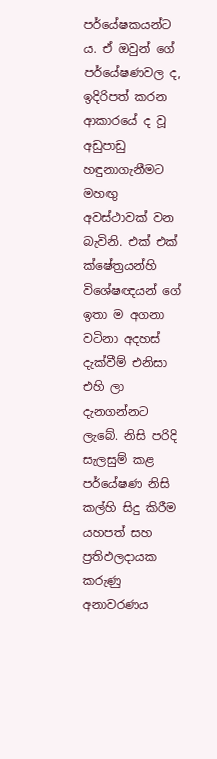පර්යේෂකයන්ට ය. ඒ ඔවුන් ගේ පර්යේෂණවල ද, ඉදිරිපත් කරන ආකාරයේ ද වූ අඩුපාඩු හඳුනාගැනීමට මහඟු අවස්‌ථාවක්‌ වන බැවිනි. එක්‌ එක්‌ ක්‌ෂේත්‍රයන්හි විශේෂඥයන් ගේ ඉතා ම අගනා වටිනා අදහස්‌ දැක්‌වීම් එනිසා එහි ලා දැනගන්නට ලැබේ. නිසි පරිදි සැලසුම් කළ පර්යේෂණ නිසි කල්හි සිදු කිරීම යහපත් සහ ප්‍රතිඵලදායක කරුණු අනාවරණය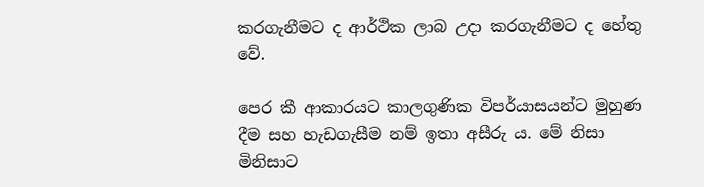කරගැනීමට ද ආර්ථික ලාබ උදා කරගැනීමට ද හේතු වේ.

පෙර කී ආකාරයට කාලගුණික විපර්යාසයන්ට මුහුණ දීම සහ හැඩගැසීම නම් ඉතා අසීරු ය. මේ නිසා මිනිසාට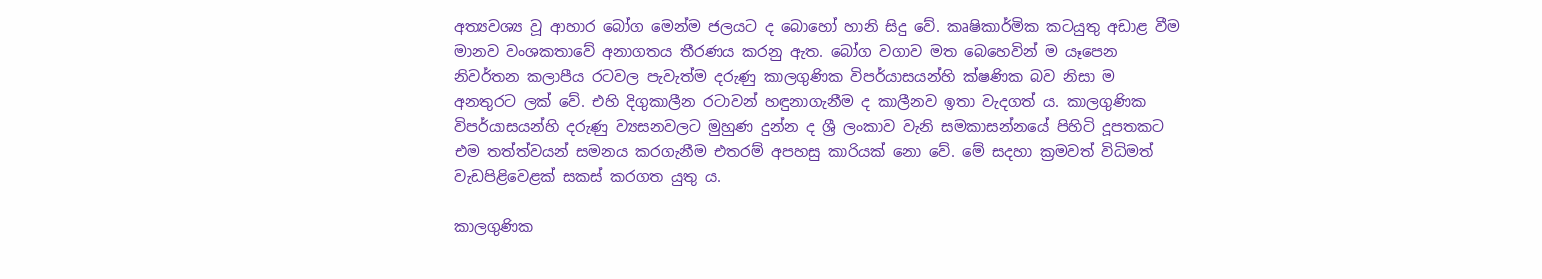අත්‍යවශ්‍ය වූ ආහාර බෝග මෙන්ම ජලයට ද බොහෝ හානි සිදු වේ. කෘෂිකාර්මික කටයුතු අඩාළ වීම මානව වංශකතාවේ අනාගතය තීරණය කරනු ඇත. බෝග වගාව මත බෙහෙවින් ම යෑපෙන නිවර්තන කලාපීය රටවල පැවැත්ම දරුණු කාලගුණික විපර්යාසයන්හි ක්‌ෂණික බව නිසා ම අනතුරට ලක්‌ වේ. එහි දිගුකාලීන රටාවන් හඳුනාගැනීම ද කාලීනව ඉතා වැදගත් ය. කාලගුණික විපර්යාසයන්හි දරුණු ව්‍යසනවලට මුහුණ දුන්න ද ශ්‍රී ලංකාව වැනි සමකාසන්නයේ පිහිටි දූපතකට එම තත්ත්වයන් සමනය කරගැනීම එතරම් අපහසු කාරියක්‌ නො වේ. මේ සදහා ක්‍රමවත් විධිමත් වැඩපිළිවෙළක්‌ සකස්‌ කරගත යුතු ය.

කාලගුණික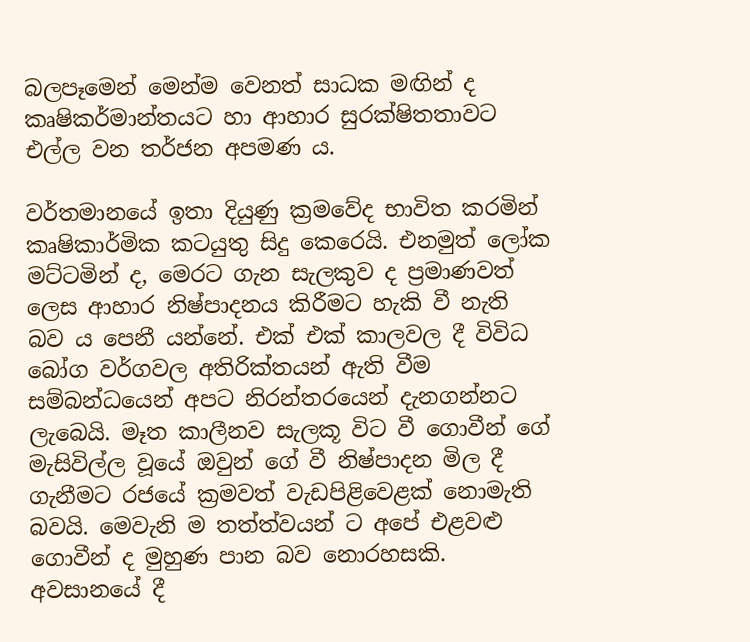බලපෑමෙන් මෙන්ම වෙනත් සාධක මඟින් ද කෘෂිකර්මාන්තයට හා ආහාර සුරක්‌ෂිතතාවට එල්ල වන තර්ජන අපමණ ය.

වර්තමානයේ ඉතා දියුණු ක්‍රමවේද භාවිත කරමින් කෘෂිකාර්මික කටයුතු සිදු කෙරෙයි. එනමුත් ලෝක මට්‌ටමින් ද, මෙරට ගැන සැලකුව ද ප්‍රමාණවත් ලෙස ආහාර නිෂ්පාදනය කිරීමට හැකි වී නැති බව ය පෙනී යන්නේ. එක්‌ එක්‌ කාලවල දී විවිධ බෝග වර්ගවල අතිරික්‌තයන් ඇති වීම සම්බන්ධයෙන් අපට නිරන්තරයෙන් දැනගන්නට ලැබෙයි. මෑත කාලීනව සැලකූ විට වී ගොවීන් ගේ මැසිවිල්ල වූයේ ඔවුන් ගේ වී නිෂ්පාදන මිල දී ගැනීමට රජයේ ක්‍රමවත් වැඩපිළිවෙළක්‌ නොමැති බවයි. මෙවැනි ම තත්ත්වයන් ට අපේ එළවළු ගොවීන් ද මුහුණ පාන බව නොරහසකි. අවසානයේ දී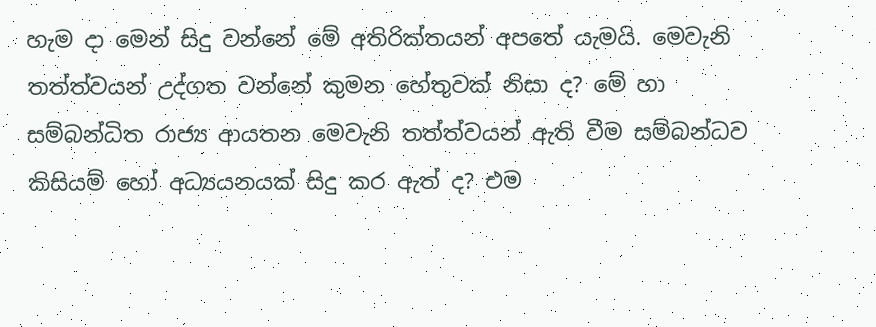හැම දා මෙන් සිදු වන්නේ මේ අතිරික්‌තයන් අපතේ යැමයි. මෙවැනි තත්ත්වයන් උද්ගත වන්නේ කුමන හේතුවක්‌ නිසා ද? මේ හා සම්බන්ධිත රාජ්‍ය ආයතන මෙවැනි තත්ත්වයන් ඇති වීම සම්බන්ධව කිසියම් හෝ අධ්‍යයනයක්‌ සිදු කර ඇත් ද? එම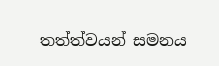තත්ත්වයන් සමනය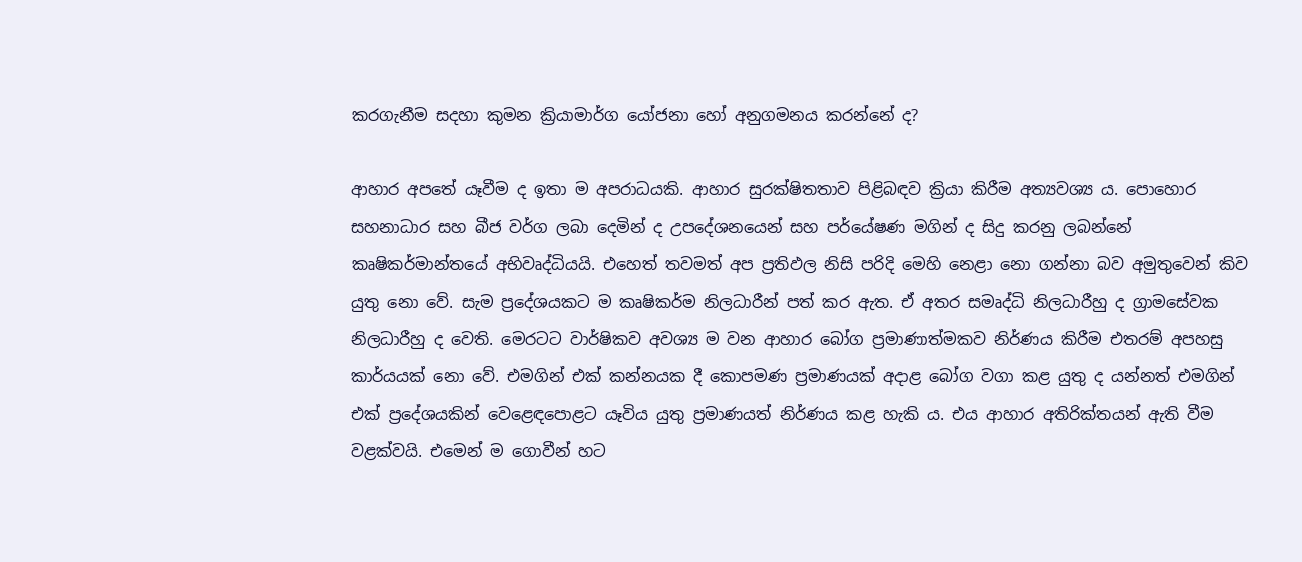කරගැනීම සදහා කුමන ක්‍රියාමාර්ග යෝජනා හෝ අනුගමනය කරන්නේ ද?

ආහාර අපතේ යෑවීම ද ඉතා ම අපරාධයකි. ආහාර සුරක්‌ෂිතතාව පිළිබඳව ක්‍රියා කිරීම අත්‍යවශ්‍ය ය. පොහොර සහනාධාර සහ බීජ වර්ග ලබා දෙමින් ද උපදේශනයෙන් සහ පර්යේෂණ මගින් ද සිදු කරනු ලබන්නේ කෘෂිකර්මාන්තයේ අභිවෘද්ධියයි. එහෙත් තවමත් අප ප්‍රතිඵල නිසි පරිදි මෙහි නෙළා නො ගන්නා බව අමුතුවෙන් කිව යුතු නො වේ. සැම ප්‍රදේශයකට ම කෘෂිකර්ම නිලධාරීන් පත් කර ඇත. ඒ අතර සමෘද්ධි නිලධාරීහු ද ග්‍රාමසේවක නිලධාරීහු ද වෙති. මෙරටට වාර්ෂිකව අවශ්‍ය ම වන ආහාර බෝග ප්‍රමාණාත්මකව නිර්ණය කිරීම එතරම් අපහසු කාර්යයක්‌ නො වේ. එමගින් එක්‌ කන්නයක දී කොපමණ ප්‍රමාණයක්‌ අදාළ බෝග වගා කළ යුතු ද යන්නත් එමගින් එක්‌ ප්‍රදේශයකින් වෙළෙඳපොළට යෑවිය යුතු ප්‍රමාණයත් නිර්ණය කළ හැකි ය. එය ආහාර අතිරික්‌තයන් ඇති වීම වළක්‌වයි. එමෙන් ම ගොවීන් හට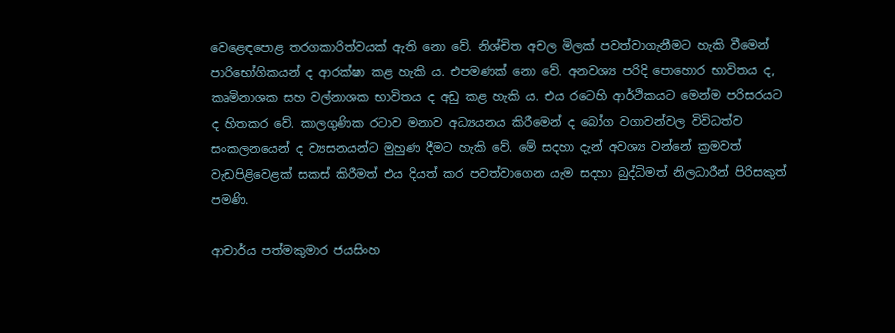වෙළෙඳපොළ තරගකාරිත්වයක්‌ ඇති නො වේ. නිශ්චිත අචල මිලක්‌ පවත්වාගැනීමට හැකි වීමෙන් පාරිභෝගිකයන් ද ආරක්‌ෂා කළ හැකි ය. එපමණක්‌ නො වේ. අනවශ්‍ය පරිදි පොහොර භාවිතය ද, කෘමිනාශක සහ වල්නාශක භාවිතය ද අඩු කළ හැකි ය. එය රටෙහි ආර්ථිකයට මෙන්ම පරිසරයට ද හිතකර වේ. කාලගුණික රටාව මනාව අධ්‍යයනය කිරීමෙන් ද බෝග වගාවන්වල විවිධත්ව සංකලනයෙන් ද ව්‍යසනයන්ට මුහුණ දීමට හැකි වේ. මේ සදහා දැන් අවශ්‍ය වන්නේ ක්‍රමවත් වැඩපිළිවෙළක්‌ සකස්‌ කිරීමත් එය දියත් කර පවත්වාගෙන යැම සදහා බුද්ධිමත් නිලධාරීන් පිරිසකුත් පමණි.

ආචාර්ය පත්මකුමාර ජයසිංහ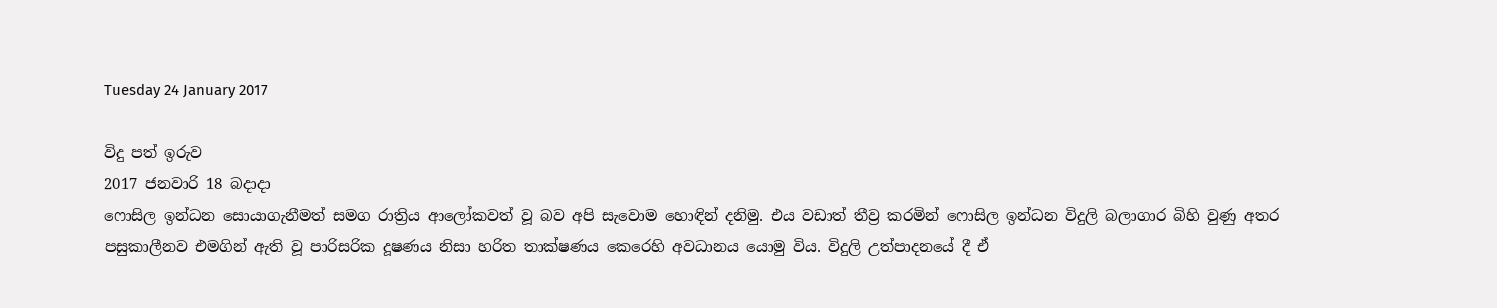Tuesday 24 January 2017

විදු පත් ඉරුව
2017 ජනවාරි 18 බදාදා
ෆොසිල ඉන්ධන සොයාගැනීමත් සමග රාත්‍රිය ආලෝකවත් වූ බව අපි සැවොම හොඳින් දනිමු. එය වඩාත් තීව්‍ර කරමින් ෆොසිල ඉන්ධන විදුලි බලාගාර බිහි වුණු අතර පසුකාලීනව එමගින් ඇති වූ පාරිසරික දූෂණය නිසා හරිත තාක්‌ෂණය කෙරෙහි අවධානය යොමු විය. විදුලි උත්පාදනයේ දී ඒ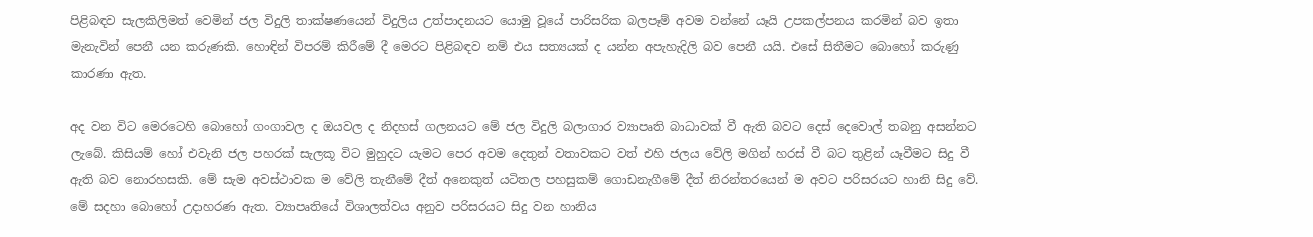පිළිබඳව සැලකිලිමත් වෙමින් ජල විදුලි තාක්‌ෂණයෙන් විදුලිය උත්පාදනයට යොමු වූයේ පාරිසරික බලපෑම් අවම වන්නේ යෑයි උපකල්පනය කරමින් බව ඉතා මැනැවින් පෙනී යන කරුණකි. හොඳින් විපරම් කිරීමේ දී මෙරට පිළිබඳව නම් එය සත්‍යයක්‌ ද යන්න අපැහැදිලි බව පෙනී යයි. එසේ සිතීමට බොහෝ කරුණු කාරණා ඇත.

අද වන විට මෙරටෙහි බොහෝ ගංගාවල ද ඔයවල ද නිදහස්‌ ගලනයට මේ ජල විදුලි බලාගාර ව්‍යාපෘති බාධාවක්‌ වී ඇති බවට දෙස්‌ දෙවොල් තබනු අසන්නට ලැබේ. කිසියම් හෝ එවැනි ජල පහරක්‌ සැලකූ විට මුහුදට යැමට පෙර අවම දෙතුන් වතාවකට වත් එහි ජලය වේලි මගින් හරස්‌ වී බට තුළින් යෑවීමට සිදු වී ඇති බව නොරහසකි. මේ සැම අවස්‌ථාවක ම වේලි තැනීමේ දීත් අනෙකුත් යටිතල පහසුකම් ගොඩනැගීමේ දීත් නිරන්තරයෙන් ම අවට පරිසරයට හානි සිදු වේ. මේ සදහා බොහෝ උදාහරණ ඇත. ව්‍යාපෘතියේ විශාලත්වය අනුව පරිසරයට සිදු වන හානිය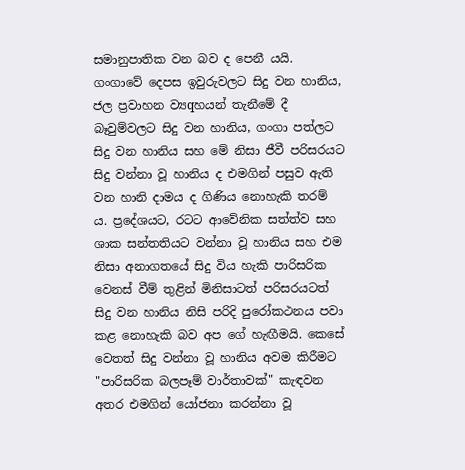සමානුපාතික වන බව ද පෙනී යයි. ගංගාවේ දෙපස ඉවුරුවලට සිදු වන හානිය, ජල ප්‍රවාහන ව්‍යqහයන් තැනීමේ දී බෑවුම්වලට සිදු වන හානිය, ගංගා පත්ලට සිදු වන හානිය සහ මේ නිසා ජීවී පරිසරයට සිදු වන්නා වූ හානිය ද එමගින් පසුව ඇති වන හානි දාමය ද ගිණිය නොහැකි තරම් ය. ප්‍රදේශයට, රටට ආවේනික සත්ත්ව සහ ශාක සන්තතියට වන්නා වූ හානිය සහ එම නිසා අනාගතයේ සිදු විය හැකි පාරිසරික වෙනස්‌ වීම් තුළින් මිනිසාටත් පරිසරයටත් සිදු වන හානිය නිසි පරිදි පුරෝකථනය පවා කළ නොහැකි බව අප ගේ හැඟීමයි. කෙසේ වෙතත් සිදු වන්නා වූ හානිය අවම කිරීමට "පාරිසරික බලපෑම් වාර්තාවක්‌" කැඳවන අතර එමගින් යෝජනා කරන්නා වූ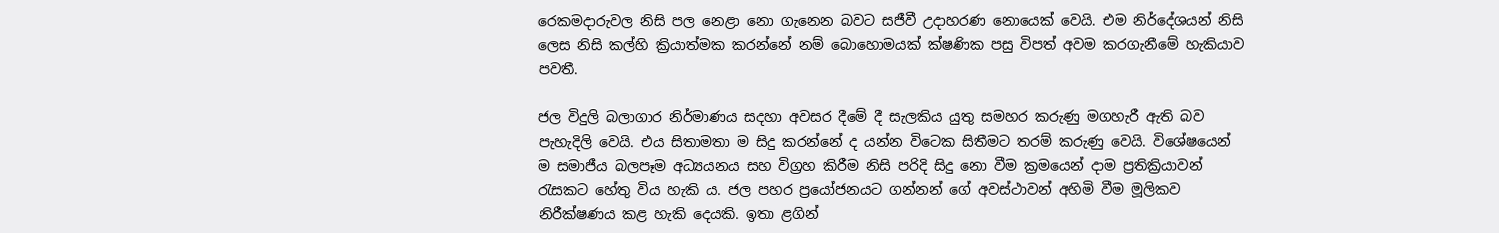රෙකමදාරුවල නිසි පල නෙළා නො ගැනෙන බවට සජීවී උදාහරණ නොයෙක්‌ වෙයි. එම නිර්දේශයන් නිසි ලෙස නිසි කල්හි ක්‍රියාත්මක කරන්නේ නම් බොහොමයක්‌ ක්‌ෂණික පසු විපත් අවම කරගැනීමේ හැකියාව පවතී.

ජල විදුලි බලාගාර නිර්මාණය සදහා අවසර දීමේ දී සැලකිය යුතු සමහර කරුණු මගහැරී ඇති බව පැහැදිලි වෙයි. එය සිතාමතා ම සිදු කරන්නේ ද යන්න විටෙක සිතීමට තරම් කරුණු වෙයි. විශේෂයෙන් ම සමාජීය බලපෑම අධ්‍යයනය සහ විග්‍රහ කිරීම නිසි පරිදි සිදු නො වීම ක්‍රමයෙන් දාම ප්‍රතික්‍රියාවන් රැසකට හේතු විය හැකි ය. ජල පහර ප්‍රයෝජනයට ගන්නන් ගේ අවස්‌ථාවන් අහිමි වීම මූලිකව නිරීක්‌ෂණය කළ හැකි දෙයකි. ඉතා ළගින්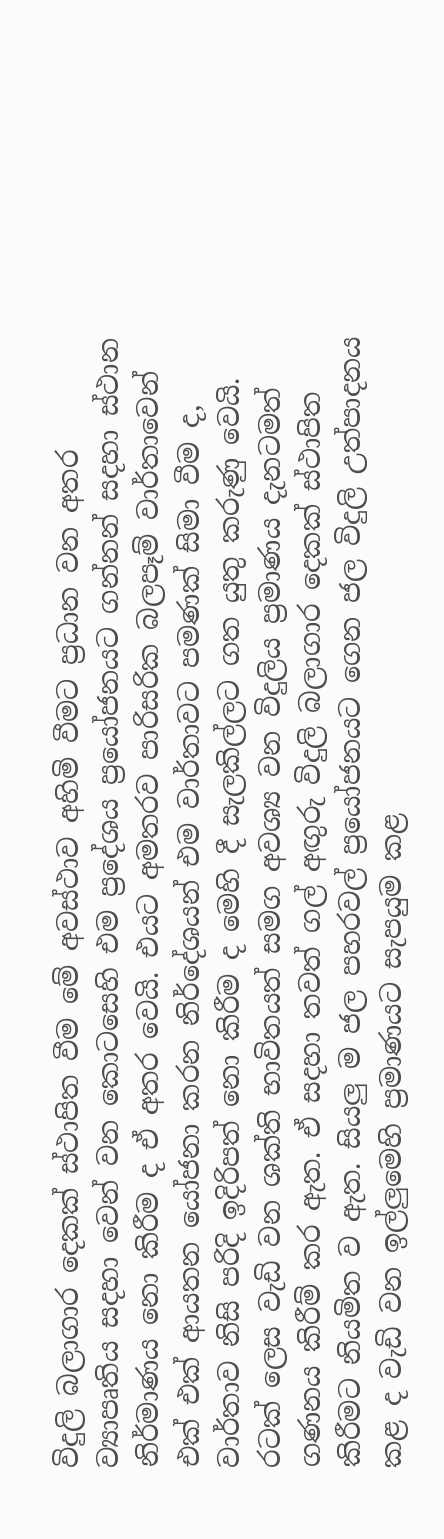විදුලි බලාගාර දෙකක්‌ ස්‌ථාපිත වීම මේ අවස්‌ථාව අහිමි වීමට ප්‍රධාන වන අතර ව්‍යාපෘතිය සදහා වෙන් වන කොටසෙහි එම ප්‍රදේශය ප්‍රයෝජනයට ගන්නන් සදහා ස්‌ථාන නිර්මාණය නො කිරීම ද ඒ අතර වෙයි. එයට අමතරව පාරිසරික බලපෑම් වාර්තාවෙන් එක්‌ එක්‌ ආයතන යෝජනා කරන නිර්දේශයන් එම වාර්තාවට පමණක්‌ සිමා වීම ද, වාර්තාව නිසි පරිදි ඉදිරිපත් නො කිරීම ද මෙහි දී සැලකිල්ලට ගත යුතු කරුණු වෙයි. රටක්‌ ලෙස වැඩි වන ශක්‌ති භාවිතයත් සමග අවශ්‍ය වන විදුලිය ප්‍රමාණය දැනටමත් ගණනය කිරීම් කර ඇත. ඒ සදහා තවත් ගල් අඟුරු විදුලි බලාගාර දෙකක්‌ ස්‌ථාපිත කිරීමට නියමිත ව ඇත. සියලු ම ජල පහරවල් ප්‍රයෝජනයට ගෙන ජල විදුලි උත්පාදනය කළ ද වැඩි වන ඉල්ලුමෙහි ප්‍රමාණයට සැපයුම කළ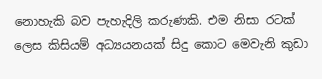නොහැකි බව පැහැදිලි කරුණකි. එම නිසා රටක්‌ ලෙස කිසියම් අධ්‍යයනයක්‌ සිදු කොට මෙවැනි කුඩා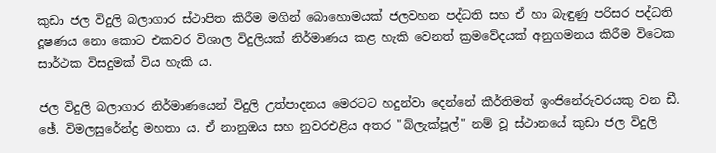කුඩා ජල විදුලි බලාගාර ස්‌ථාපිත කිරීම මගින් බොහොමයක්‌ ජලවහන පද්ධති සහ ඒ හා බැඳුණු පරිසර පද්ධති දූෂණය නො කොට එකවර විශාල විදුලියක්‌ නිර්මාණය කළ හැකි වෙනත් ක්‍රමවේදයක්‌ අනුගමනය කිරීම විටෙක සාර්ථක විසදුමක්‌ විය හැකි ය.

ජල විදුලි බලාගාර නිර්මාණයෙන් විදුලි උත්පාදනය මෙරටට හදුන්වා දෙන්නේ කීර්තිමත් ඉංජිනේරුවරයකු වන ඩී. ඡේ. විමලසුරේන්ද්‍ර මහතා ය. ඒ නානුඔය සහ නුවරඑළිය අතර "බ්ලැක්‌පූල්" නම් වූ ස්‌ථානයේ කුඩා ජල විදුලි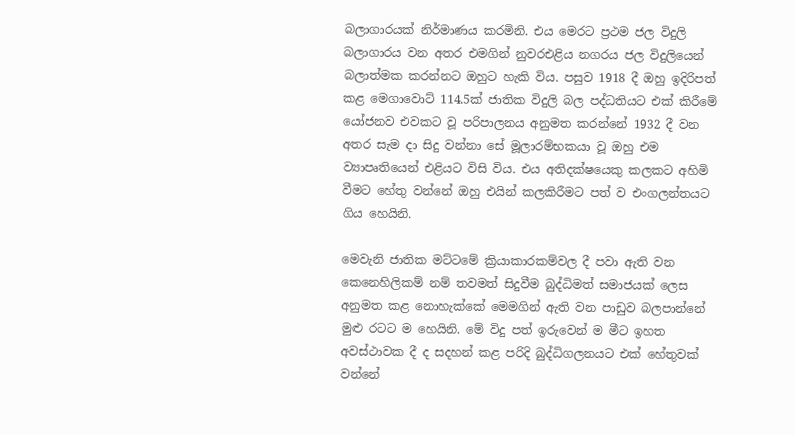බලාගාරයක්‌ නිර්මාණය කරමිනි. එය මෙරට ප්‍රථම ජල විදුලි බලාගාරය වන අතර එමගින් නුවරඑළිය නගරය ජල විදුලියෙන් බලාත්මක කරන්නට ඔහුට හැකි විය. පසුව 1918 දී ඔහු ඉදිරිපත් කළ මෙගාවොට්‌ 114.5ක්‌ ජාතික විදුලි බල පද්ධතියට එක්‌ කිරීමේ යෝජනව එවකට වූ පරිපාලනය අනුමත කරන්නේ 1932 දී වන අතර සැම දා සිදු වන්නා සේ මූලාරම්භකයා වූ ඔහු එම ව්‍යාපෘතියෙන් එළියට විසි විය. එය අතිදක්‌ෂයෙකු කලකට අහිමි වීමට හේතු වන්නේ ඔහු එයින් කලකිරීමට පත් ව එංගලන්තයට ගිය හෙයිනි.

මෙවැනි ජාතික මට්‌ටමේ ක්‍රියාකාරකම්වල දී පවා ඇති වන කෙනෙහිලිකම් නම් තවමත් සිදුවීම බුද්ධිමත් සමාජයක්‌ ලෙස අනුමත කළ නොහැක්‌කේ මෙමගින් ඇති වන පාඩුව බලපාන්නේ මුළු රටට ම හෙයිනි. මේ විදු පත් ඉරුවෙන් ම මීට ඉහත අවස්‌ථාවක දී ද සදහන් කළ පරිදි බුද්ධිගලනයට එක්‌ හේතුවක්‌ වන්නේ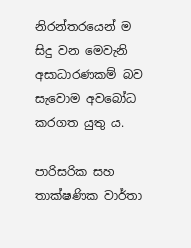නිරන්තරයෙන් ම සිදු වන මෙවැනි අසාධාරණකම් බව සැවොම අවබෝධ කරගත යුතු ය.

පාරිසරික සහ තාක්‌ෂණික වාර්තා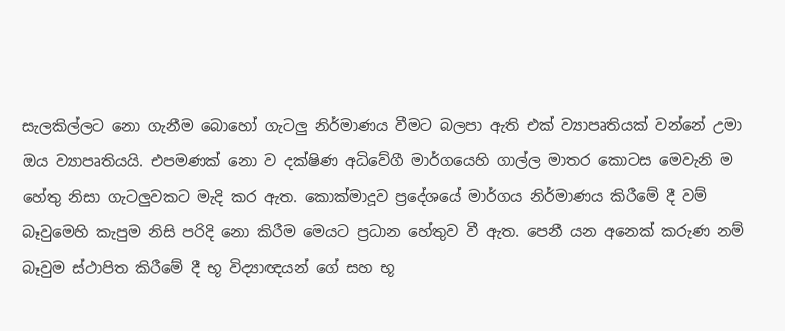සැලකිල්ලට නො ගැනීම බොහෝ ගැටලු නිර්මාණය වීමට බලපා ඇති එක්‌ ව්‍යාපෘතියක්‌ වන්නේ උමා ඔය ව්‍යාපෘතියයි. එපමණක්‌ නො ව දක්‌ෂිණ අධිවේගී මාර්ගයෙහි ගාල්ල මාතර කොටස මෙවැනි ම හේතු නිසා ගැටලුවකට මැදි කර ඇත. කොක්‌මාදූව ප්‍රදේශයේ මාර්ගය නිර්මාණය කිරීමේ දී වම් බෑවුමෙහි කැපුම නිසි පරිදි නො කිරීම මෙයට ප්‍රධාන හේතුව වී ඇත. පෙනී යන අනෙක්‌ කරුණ නම් බෑවුම ස්‌ථාපිත කිරීමේ දී භූ විද්‍යාඥයන් ගේ සහ භූ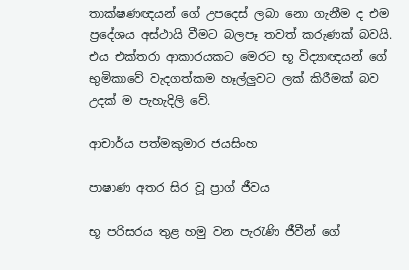තාක්‌ෂණඥයන් ගේ උපදෙස්‌ ලබා නො ගැනීම ද එම ප්‍රදේශය අස්‌ථායි වීමට බලපෑ තවත් කරුණක්‌ බවයි. එය එක්‌තරා ආකාරයකට මෙරට භූ විද්‍යාඥයන් ගේ භුමිකාවේ වැදගත්කම හෑල්ලුවට ලක්‌ කිරීමක්‌ බව උදක්‌ ම පැහැදිලි වේ.

ආචාර්ය පත්මකුමාර ජයසිංහ

පාෂාණ අතර සිර වූ ප්‍රාග් ජීවය

භූ පරිසරය තුළ හමු වන පැරැණි ජීවීන් ගේ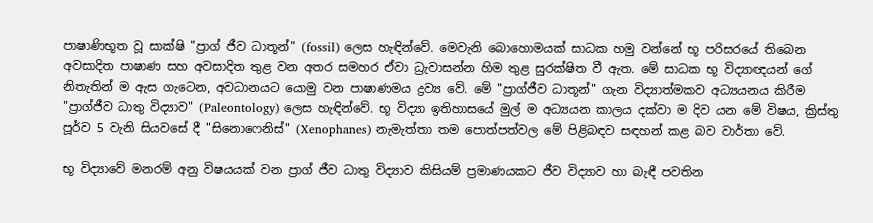පාෂාණිභූත වූ සාක්‌ෂි "ප්‍රාග් ජීව ධාතූන්" (fossil) ලෙස හැඳින්වේ. මෙවැනි බොහොමයක්‌ සාධක හමු වන්නේ භූ පරිසරයේ තිබෙන අවසාදිත පාෂාණ සහ අවසාදිත තුළ වන අතර සමහර ඒවා ධ්‍රැවාසන්න හිම තුළ සුරක්‌ෂිත වී ඇත. මේ සාධක භූ විද්‍යාඥයන් ගේ නිතැතින් ම ඇස ගැටෙන, අවධානයට යොමු වන පාෂාණමය ද්‍රව්‍ය වේ. මේ "ප්‍රාග්ජීව ධාතූන්" ගැන විද්‍යාත්මකව අධ්‍යයනය කිරීම "ප්‍රාග්ජීව ධාතු විද්‍යාව" (Paleontology) ලෙස හැඳින්වේ. භූ විද්‍යා ඉතිහාසයේ මුල් ම අධ්‍යයන කාලය දක්‌වා ම දිව යන මේ විෂය, ක්‍රිස්‌තු පූර්ව 5 වැනි සියවසේ දී "සිනොෆෙනිස්‌" (Xenophanes) නැමැත්තා තම පොත්පත්වල මේ පිළිබඳව සඳහන් කළ බව වාර්තා වේ.

භූ විද්‍යාවේ මනරම් අනු විෂයයක්‌ වන ප්‍රාග් ජීව ධාතු විද්‍යාව කිසියම් ප්‍රමාණයකට ජීව විද්‍යාව හා බැඳී පවතින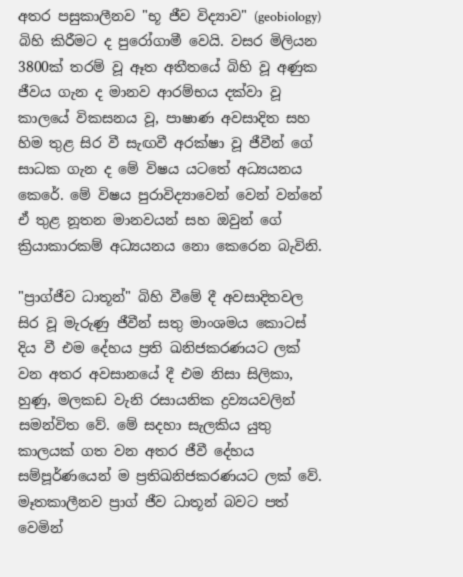අතර පසුකාලීනව "භූ ජීව විද්‍යාව" (geobiology) බිහි කිරීමට ද පුරෝගාමී වෙයි. වසර මිලියන 3800ක්‌ තරම් වූ ඈත අතීතයේ බිහි වූ අණුක ජීවය ගැන ද මානව ආරම්භය දක්‌වා වූ කාලයේ විකසනය වූ, පාෂාණ අවසාදිත සහ හිම තුළ සිර වී සැඟවී අරක්‌ෂා වූ ජීවීන් ගේ සාධක ගැන ද මේ විෂය යටතේ අධ්‍යයනය කෙරේ. මේ විෂය පුරාවිද්‍යාවෙන් වෙන් වන්නේ ඒ තුළ නූතන මානවයන් සහ ඔවුන් ගේ ක්‍රියාකාරකම් අධ්‍යයනය නො කෙරෙන බැවිනි.

"ප්‍රාග්ජීව ධාතූන්" බිහි වීමේ දී අවසාදිතවල සිර වූ මැරුණු ජීවීන් සතු මාංශමය කොටස්‌ දිය වී එම දේහය ප්‍රති ඛනිජකරණයට ලක්‌ වන අතර අවසානයේ දී එම නිසා සිලිකා, හුණු, මලකඩ වැනි රසායනික ද්‍රව්‍යයවලින් සමන්විත වේ. මේ සදහා සැලකිය යුතු කාලයක්‌ ගත වන අතර ජීවී දේහය සම්පූර්ණයෙන් ම ප්‍රතිඛනිජකරණයට ලක්‌ වේ. මෑතකාලීනව ප්‍රාග් ජීව ධාතූන් බවට පත් වෙමින්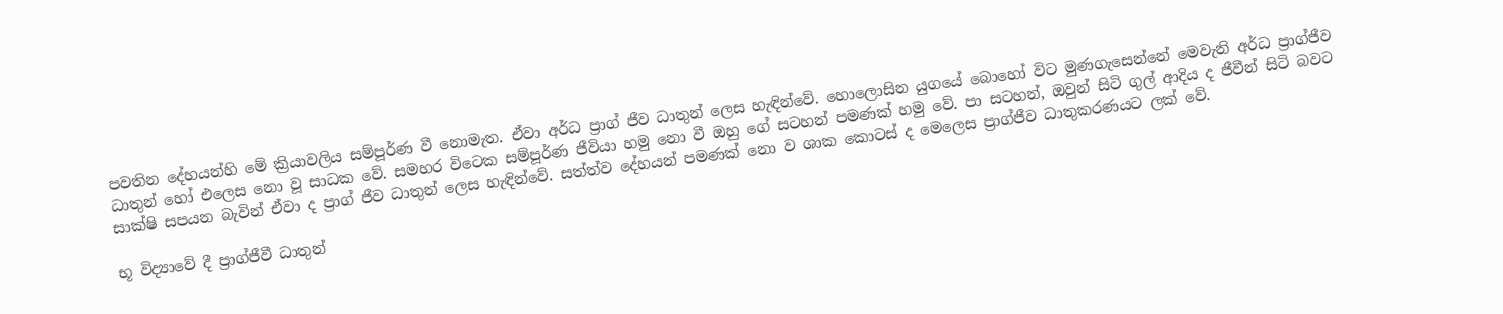පවතින දේහයන්හි මේ ක්‍රියාවලිය සම්පූර්ණ වී නොමැත. ඒවා අර්ධ ප්‍රාග් ජීව ධාතුන් ලෙස හැඳින්වේ. හොලොසින යුගයේ බොහෝ විට මුණගැසෙන්නේ මෙවැනි අර්ධ ප්‍රාග්ජීව ධාතුන් හෝ එලෙස නො වූ සාධක වේ. සමහර විටෙක සම්පූර්ණ ජීවියා හමු නො වී ඔහු ගේ සටහන් පමණක්‌ හමු වේ. පා සටහන්, ඔවුන් සිටි ගුල් ආදිය ද ජීවීන් සිටි බවට සාක්‌ෂි සපයන බැවින් ඒවා ද ප්‍රාග් ජීව ධාතුන් ලෙස හැඳින්වේ. සත්ත්ව දේහයන් පමණක්‌ නො ව ශාක කොටස්‌ ද මෙලෙස ප්‍රාග්ජීව ධාතුකරණයට ලක්‌ වේ.

භූ විද්‍යාවේ දී ප්‍රාග්ජීවී ධාතුන්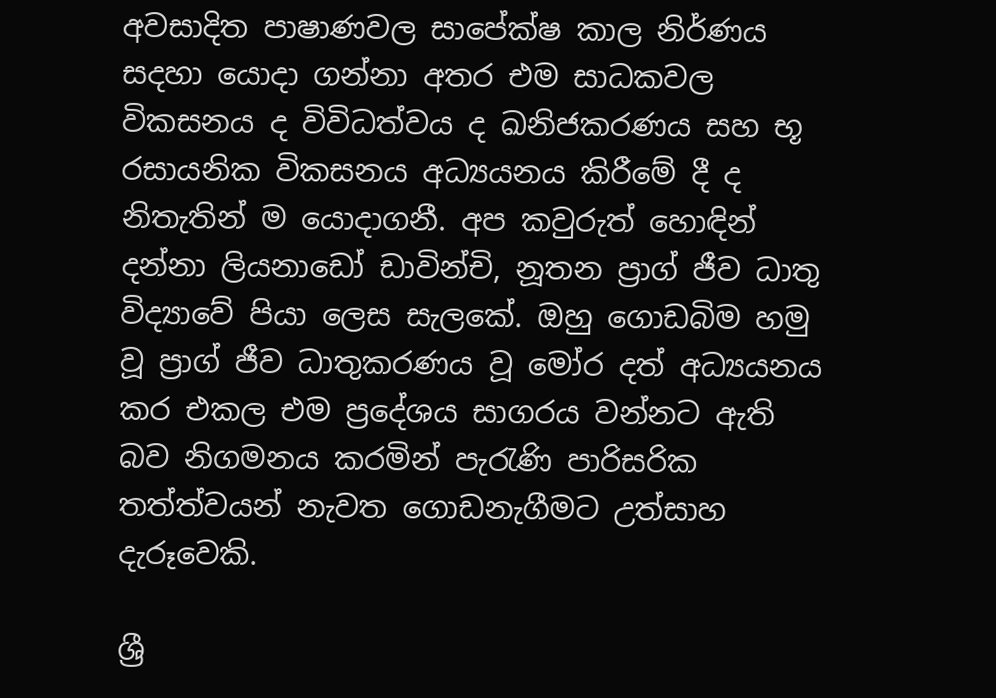අවසාදිත පාෂාණවල සාපේක්‌ෂ කාල නිර්ණය සදහා යොදා ගන්නා අතර එම සාධකවල විකසනය ද විවිධත්වය ද ඛනිජකරණය සහ භූ රසායනික විකසනය අධ්‍යයනය කිරීමේ දී ද නිතැතින් ම යොදාගනී. අප කවුරුත් හොඳින් දන්නා ලියනාඩෝ ඩාවින්චි, නූතන ප්‍රාග් ජීව ධාතු විද්‍යාවේ පියා ලෙස සැලකේ. ඔහු ගොඩබිම හමු වූ ප්‍රාග් ජීව ධාතුකරණය වූ මෝර දත් අධ්‍යයනය කර එකල එම ප්‍රදේශය සාගරය වන්නට ඇති බව නිගමනය කරමින් පැරැණි පාරිසරික තත්ත්වයන් නැවත ගොඩනැගීමට උත්සාහ දැරූවෙකි.

ශ්‍රී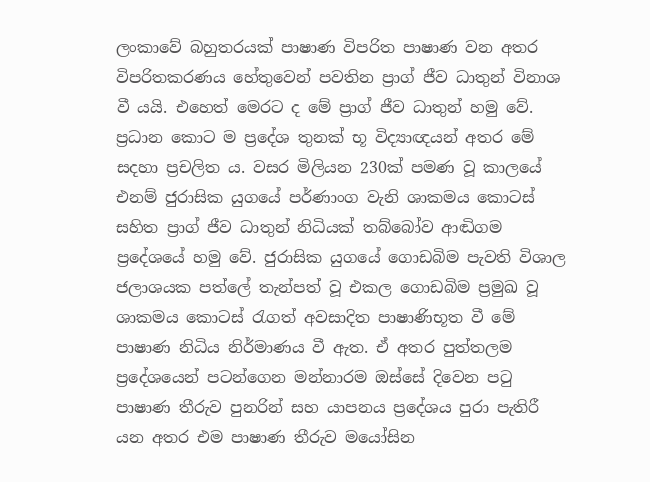ලංකාවේ බහුතරයක්‌ පාෂාණ විපරිත පාෂාණ වන අතර විපරිතකරණය හේතුවෙන් පවතින ප්‍රාග් ජීව ධාතුන් විනාශ වී යයි. එහෙත් මෙරට ද මේ ප්‍රාග් ජීව ධාතුන් හමු වේ. ප්‍රධාන කොට ම ප්‍රදේශ තුනක්‌ භූ විද්‍යාඥයන් අතර මේ සදහා ප්‍රචලිත ය. වසර මිලියන 230ක්‌ පමණ වූ කාලයේ එනම් ජුරාසික යුගයේ පර්ණාංග වැනි ශාකමය කොටස්‌ සහිත ප්‍රාග් ජීව ධාතුන් නිධියක්‌ තබ්බෝව ආඬිගම ප්‍රදේශයේ හමු වේ. ජුරාසික යුගයේ ගොඩබිම පැවති විශාල ජලාශයක පත්ලේ තැන්පත් වූ එකල ගොඩබිම ප්‍රමුඛ වූ ශාකමය කොටස්‌ රැගත් අවසාදිත පාෂාණිභූත වී මේ පාෂාණ නිධිය නිර්මාණය වී ඇත. ඒ අතර පුත්තලම ප්‍රදේශයෙන් පටන්ගෙන මන්නාරම ඔස්‌සේ දිවෙන පටු පාෂාණ තීරුව පුනරින් සහ යාපනය ප්‍රදේශය පුරා පැතිරී යන අතර එම පාෂාණ තීරුව මයෝසින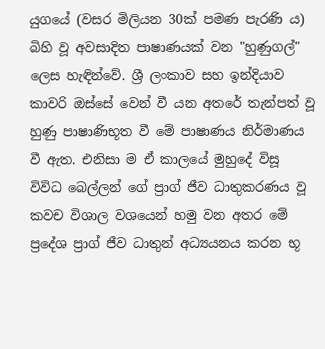යුගයේ (වසර මිලියන 30ක්‌ පමණ පැරණි ය) බිහි වූ අවසාදිත පාෂාණයක්‌ වන "හුණුගල්" ලෙස හැඳින්වේ. ශ්‍රී ලංකාව සහ ඉන්දියාව කාවරි ඔස්‌සේ වෙන් වී යන අතරේ තැන්පත් වූ හුණු පාෂාණිභූත වී මේ පාෂාණය නිර්මාණය වී ඇත. එනිසා ම ඒ කාලයේ මුහුදේ විසූ විවිධ බෙල්ලන් ගේ ප්‍රාග් ජීව ධාතුකරණය වූ කවච විශාල වශයෙන් හමු වන අතර මේ ප්‍රදේශ ප්‍රාග් ජීව ධාතුන් අධ්‍යයනය කරන භූ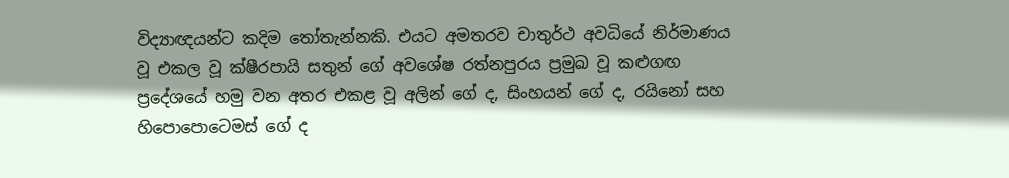විද්‍යාඥයන්ට කදිම තෝතැන්නකි. එයට අමතරව චාතුර්ථ අවධියේ නිර්මාණය වූ එකල වූ ක්‌ෂීරපායි සතුන් ගේ අවශේෂ රත්නපුරය ප්‍රමුඛ වූ කළුගඟ ප්‍රදේශයේ හමු වන අතර එකළ වූ අලින් ගේ ද, සිංහයන් ගේ ද, රයිනෝ සහ හිපොපොටෙමස්‌ ගේ ද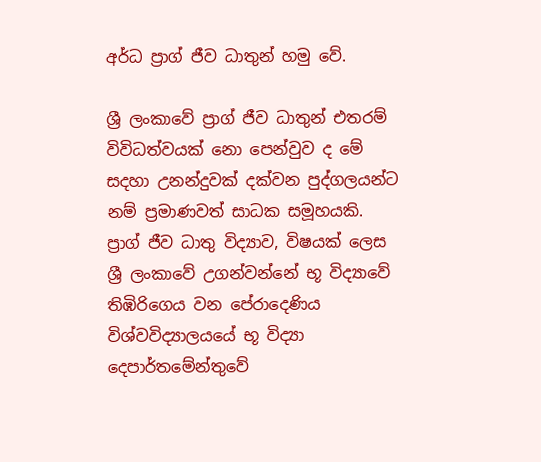අර්ධ ප්‍රාග් ජීව ධාතුන් හමු වේ.

ශ්‍රී ලංකාවේ ප්‍රාග් ජීව ධාතුන් එතරම් විවිධත්වයක්‌ නො පෙන්වුව ද මේ සදහා උනන්දුවක්‌ දක්‌වන පුද්ගලයන්ට නම් ප්‍රමාණවත් සාධක සමූහයකි. ප්‍රාග් ජීව ධාතු විද්‍යාව, විෂයක්‌ ලෙස ශ්‍රී ලංකාවේ උගන්වන්නේ භූ විද්‍යාවේ තිඹිරිගෙය වන පේරාදෙණිය විශ්වවිද්‍යාලයයේ භූ විද්‍යා දෙපාර්තමේන්තුවේ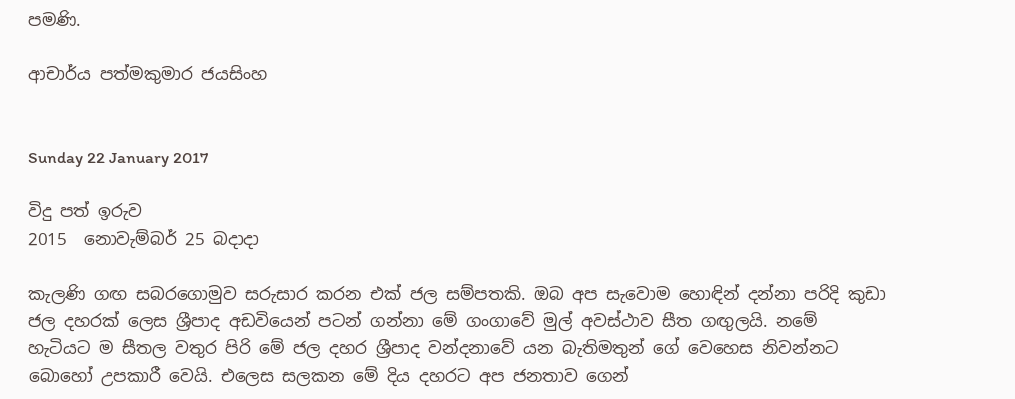පමණි.

ආචාර්ය පත්මකුමාර ජයසිංහ


Sunday 22 January 2017

විදු පත් ඉරුව
2015  නොවැම්බර් 25 බදාදා

කැලණි ගඟ සබරගොමුව සරුසාර කරන එක්‌ ජල සම්පතකි. ඔබ අප සැවොම හොඳින් දන්නා පරිදි කුඩා ජල දහරක්‌ ලෙස ශ්‍රීපාද අඩවියෙන් පටන් ගන්නා මේ ගංගාවේ මුල් අවස්‌ථාව සීත ගඟුලයි. නමේ හැටියට ම සීතල වතුර පිරි මේ ජල දහර ශ්‍රීපාද වන්දනාවේ යන බැතිමතුන් ගේ වෙහෙස නිවන්නට බොහෝ උපකාරී වෙයි. එලෙස සලකන මේ දිය දහරට අප ජනතාව ගෙන්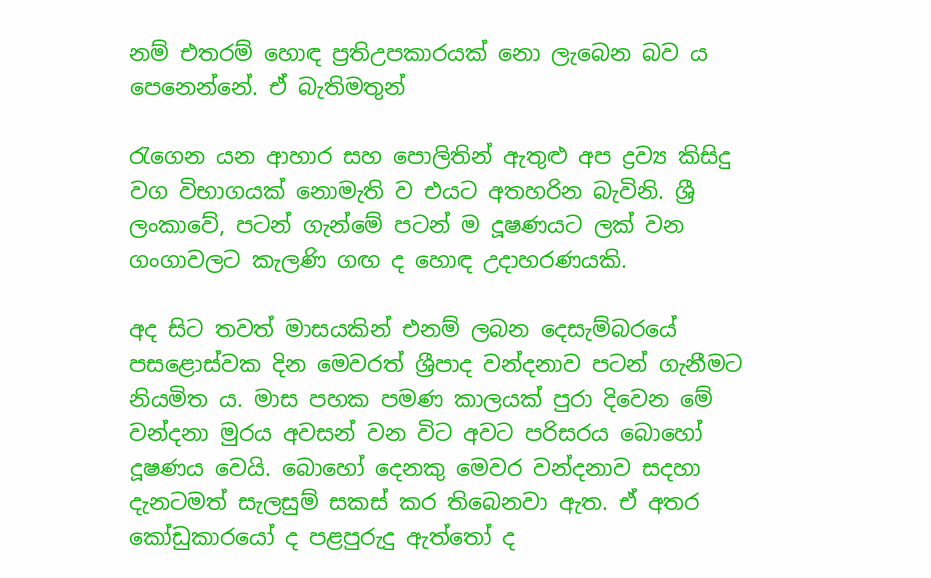නම් එතරම් හොඳ ප්‍රතිඋපකාරයක්‌ නො ලැබෙන බව ය පෙනෙන්නේ. ඒ බැතිමතුන්

රැගෙන යන ආහාර සහ පොලිතින් ඇතුළු අප ද්‍රව්‍ය කිසිදු වග විභාගයක්‌ නොමැති ව එයට අතහරින බැවිනි. ශ්‍රී ලංකාවේ, පටන් ගැන්මේ පටන් ම දූෂණයට ලක්‌ වන ගංගාවලට කැලණි ගඟ ද හොඳ උදාහරණයකි.

අද සිට තවත් මාසයකින් එනම් ලබන දෙසැම්බරයේ පසළොස්‌වක දින මෙවරත් ශ්‍රීපාද වන්දනාව පටන් ගැනීමට නියමිත ය. මාස පහක පමණ කාලයක්‌ පුරා දිවෙන මේ වන්දනා මුරය අවසන් වන විට අවට පරිසරය බොහෝ දූෂණය වෙයි. බොහෝ දෙනකු මෙවර වන්දනාව සදහා දැනටමත් සැලසුම් සකස්‌ කර තිබෙනවා ඇත. ඒ අතර කෝඩුකාරයෝ ද පළපුරුදු ඇත්තෝ ද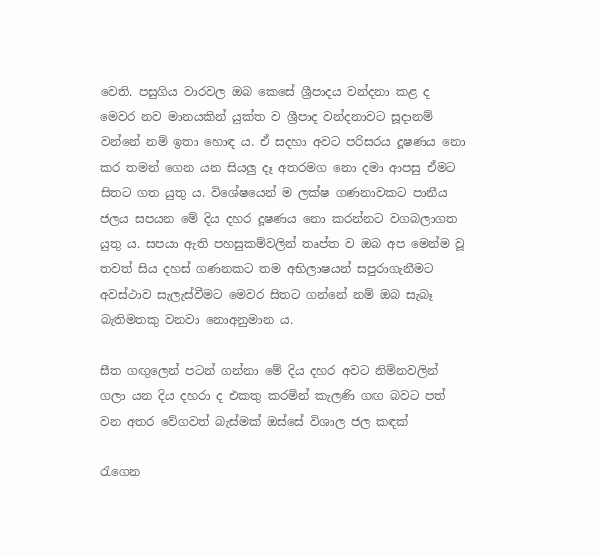වෙති. පසුගිය වාරවල ඔබ කෙසේ ශ්‍රීපාදය වන්දනා කළ ද මෙවර නව මානයකින් යුක්‌ත ව ශ්‍රීපාද වන්දනාවට සූදානම් වන්නේ නම් ඉතා හොඳ ය. ඒ සදහා අවට පරිසරය දූෂණය නො කර තමන් ගෙන යන සියලු දෑ අතරමග නො දමා ආපසු ඒමට සිතට ගත යුතු ය. විශේෂයෙන් ම ලක්‌ෂ ගණනාවකට පානීය ජලය සපයන මේ දිය දහර දූෂණය නො කරන්නට වගබලාගත යුතු ය. සපයා ඇති පහසුකම්වලින් තෘප්ත ව ඔබ අප මෙන්ම වූ තවත් සිය දහස්‌ ගණනකට තම අභිලාෂයන් සපුරාගැනීමට අවස්‌ථාව සැලැස්‌වීමට මෙවර සිතට ගන්නේ නම් ඔබ සැබෑ බැතිමතකු වනවා නොඅනුමාන ය.

සීත ගඟුලෙන් පටන් ගන්නා මේ දිය දහර අවට නිම්නවලින් ගලා යන දිය දහරා ද එකතු කරමින් කැලණි ගඟ බවට පත් වන අතර වේගවත් බැස්‌මක්‌ ඔස්‌සේ විශාල ජල කඳක්‌

රැගෙන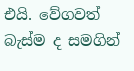එයි. වේගවත් බැස්‌ම ද සමගින්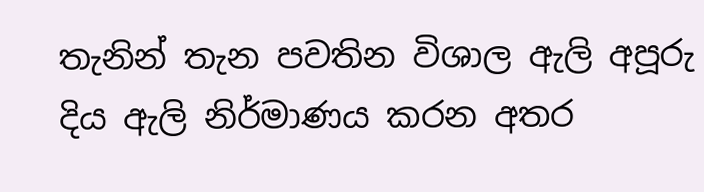තැනින් තැන පවතින විශාල ඇලි අපූරු දිය ඇලි නිර්මාණය කරන අතර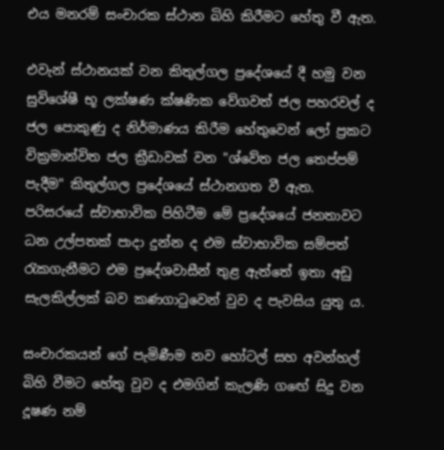එය මනරම් සංචාරක ස්‌ථාන බිහි කිරීමට හේතු වී ඇත.

එවැන් ස්‌ථානයක්‌ වන කිතුල්ගල ප්‍රදේශයේ දී හමු වන සුවිශේෂී භූ ලක්‌ෂණ ක්‌ෂණික වේගවත් ජල පහරවල් ද ජල පොකුණු ද නිර්මාණය කිරීම හේතුවෙන් ලෝ ප්‍රකට වික්‍රමාන්විත ජල ක්‍රීඩාවක්‌ වන "ශ්වේත ජල තෙප්පම් පැදීම" කිතුල්ගල ප්‍රදේශයේ ස්‌ථානගත වී ඇත. පරිසරයේ ස්‌වාභාවික පිහිටීම මේ ප්‍රදේශයේ ජනතාවට ධන උල්පතක්‌ පාදා දුන්න ද එම ස්‌වාභාවික සම්පත් රැකගැනීමට එම ප්‍රදේශවාසීන් තුළ ඇත්තේ ඉතා අඩු සැලකිල්ලක්‌ බව කණගාටුවෙන් වුව ද පැවසිය යුතු ය.

සංචාරකයන් ගේ පැමිණීම නව හෝටල් සහ අවන්හල් බිහි වීමට හේතු වුව ද එමගින් කැලණි ගඟේ සිදු වන දූෂණ නම්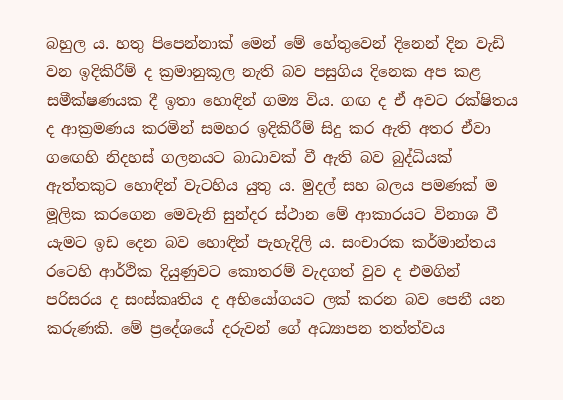බහුල ය. හතු පිපෙන්නාක්‌ මෙන් මේ හේතුවෙන් දිනෙන් දින වැඩි වන ඉදිකිරීම් ද ක්‍රමානුකූල නැති බව පසුගිය දිනෙක අප කළ සමීක්‌ෂණයක දී ඉතා හොඳින් ගම්‍ය විය. ගඟ ද ඒ අවට රක්‌ෂිතය ද ආක්‍රමණය කරමින් සමහර ඉදිකිරීම් සිදු කර ඇති අතර ඒවා ගඟෙහි නිදහස්‌ ගලනයට බාධාවක්‌ වී ඇති බව බුද්ධියක්‌ ඇත්තකුට හොඳින් වැටහිය යුතු ය. මුදල් සහ බලය පමණක්‌ ම මූලික කරගෙන මෙවැනි සුන්දර ස්‌ථාන මේ ආකාරයට විනාශ වී යැමට ඉඩ දෙන බව හොඳින් පැහැදිලි ය. සංචාරක කර්මාන්තය රටෙහි ආර්ථික දියුණුවට කොතරම් වැදගත් වුව ද එමගින් පරිසරය ද සංස්‌කෘතිය ද අභියෝගයට ලක්‌ කරන බව පෙනී යන කරුණකි. මේ ප්‍රදේශයේ දරුවන් ගේ අධ්‍යාපන තත්ත්වය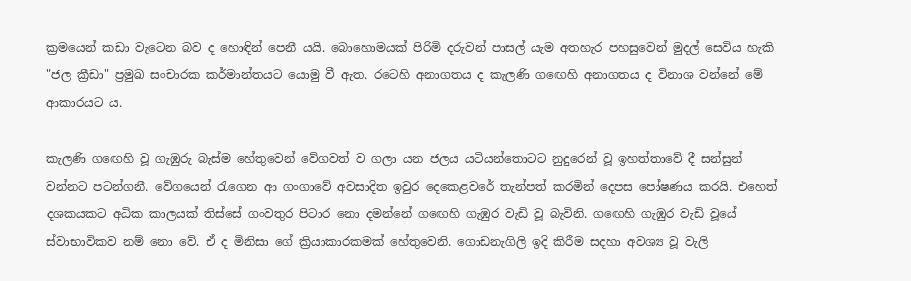ක්‍රමයෙන් කඩා වැටෙන බව ද හොඳින් පෙනී යයි. බොහොමයක්‌ පිරිමි දරුවන් පාසල් යැම අතහැර පහසුවෙන් මුදල් සෙවිය හැකි "ජල ක්‍රීඩා" ප්‍රමුඛ සංචාරක කර්මාන්තයට යොමු වී ඇත. රටෙහි අනාගතය ද කැලණි ගඟෙහි අනාගතය ද විනාශ වන්නේ මේ ආකාරයට ය.

කැලණි ගඟෙහි වූ ගැඹුරු බැස්‌ම හේතුවෙන් වේගවත් ව ගලා යන ජලය යටියන්තොටට නුදුරෙන් වූ ඉහත්තාවේ දී සන්සුන් වන්නට පටන්ගනී. වේගයෙන් රැගෙන ආ ගංගාවේ අවසාදිත ඉවුර දෙකෙළවරේ තැන්පත් කරමින් දෙපස පෝෂණය කරයි. එහෙත් දශකයකට අධික කාලයක්‌ තිස්‌සේ ගංවතුර පිටාර නො දමන්නේ ගඟෙහි ගැඹුර වැඩි වූ බැවිනි. ගඟෙහි ගැඹුර වැඩි වූයේ ස්‌වාභාවිකව නම් නො වේ. ඒ ද මිනිසා ගේ ක්‍රියාකාරකමක්‌ හේතුවෙනි. ගොඩනැගිලි ඉදි කිරීම සදහා අවශ්‍ය වූ වැලි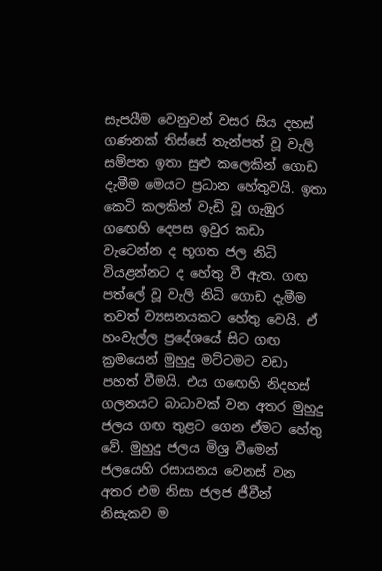සැපයීම වෙනුවන් වසර සිය දහස්‌ ගණනක්‌ තිස්‌සේ තැන්පත් වූ වැලි සම්පත ඉතා සුළු කලෙකින් ගොඩ දැමීම මෙයට ප්‍රධාන හේතුවයි. ඉතා කෙටි කලකින් වැඩි වූ ගැඹුර ගඟෙහි දෙපස ඉවුර කඩා වැටෙන්න ද භූගත ජල නිධි වියළන්නට ද හේතු වී ඇත. ගඟ පත්ලේ වූ වැලි නිධි ගොඩ දැමීම තවත් ව්‍යසනයකට හේතු වෙයි. ඒ හංවැල්ල ප්‍රදේශයේ සිට ගඟ ක්‍රමයෙන් මුහුදු මට්‌ටමට වඩා පහත් වීමයි. එය ගඟෙහි නිදහස්‌ ගලනයට බාධාවක්‌ වන අතර මුහුදු ජලය ගඟ තුළට ගෙන ඒමට හේතු වේ. මුහුදු ජලය මිශ්‍ර වීමෙන් ජලයෙහි රසායනය වෙනස්‌ වන අතර එම නිසා ජලජ ජීවීන් නිසැකව ම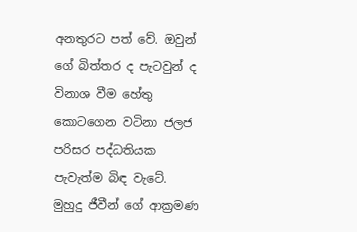අනතුරට පත් වේ. ඔවුන් ගේ බිත්තර ද පැටවුන් ද විනාශ වීම හේතු කොටගෙන වටිනා ජලජ පරිසර පද්ධතියක පැවැත්ම බිඳ වැටේ. මුහුදු ජීවීන් ගේ ආක්‍රමණ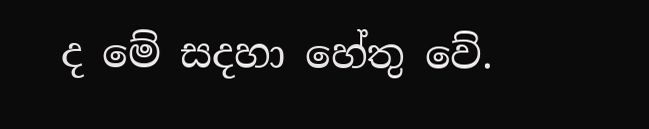ද මේ සදහා හේතු වේ.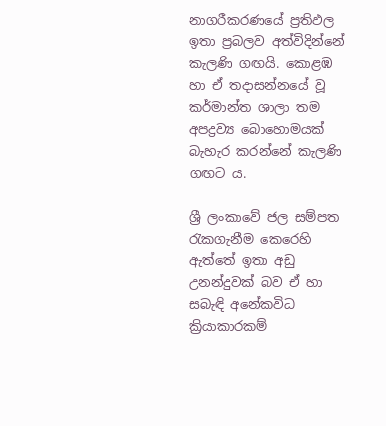නාගරීකරණයේ ප්‍රතිඵල ඉතා ප්‍රබලව අත්විදින්නේ කැලණි ගඟයි. කොළඹ හා ඒ තදාසන්නයේ වූ කර්මාන්ත ශාලා තම අපද්‍රව්‍ය බොහොමයක්‌ බැහැර කරන්නේ කැලණි ගඟට ය.

ශ්‍රී ලංකාවේ ජල සම්පත රැකගැනීම කෙරෙහි ඇත්තේ ඉතා අඩු උනන්දුවක්‌ බව ඒ හා සබැඳි අනේකවිධ ක්‍රියාකාරකම්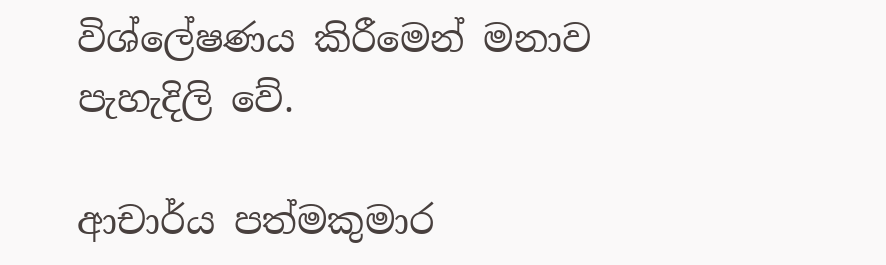විශ්ලේෂණය කිරීමෙන් මනාව පැහැදිලි වේ.

ආචාර්ය පත්මකුමාර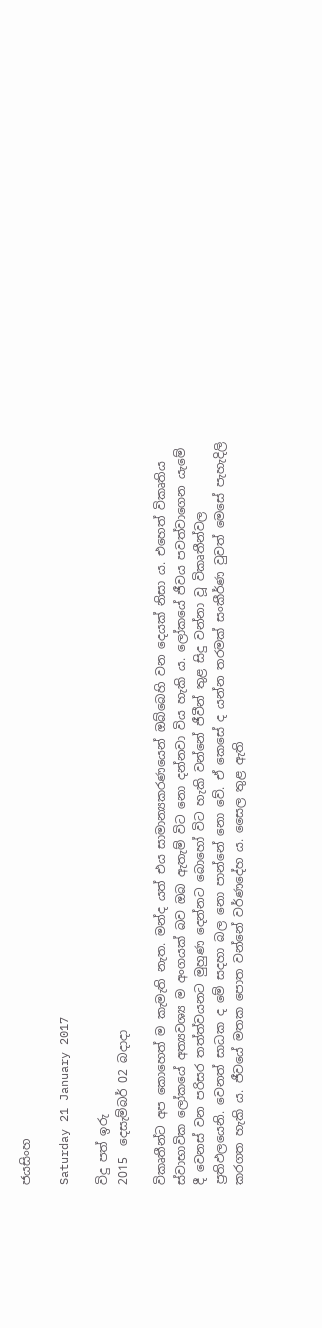ජයසිංහ

Saturday 21 January 2017

විදු පත් ඉරු
2015  දෙසැම්බර් 02 බදාදා

විකෘතීන්ට අප කොහෙත් ම කැමැති නැත. මන්ද යත් එය සාමාන්‍යකරණයෙන් ඔබ්බෙහි වන දෙයක්‌ නිසා ය. එහෙත් විකෘතිය ස්‌වාභාවික ලෝකයේ අත්‍යවශ්‍ය ම අංගයක්‌ බව ඔබ ඇතැම් විට නො දන්නවා විය හැකි ය. ලෝකයේ ජීවය පවත්වාගෙන යැමේ දී වෙනස්‌ වන පරිසර තත්ත්වයනට මුහුණ දෙන්නට බොහෝ විට හැකි වන්නේ ජීවීන් තුළ සිදු වන්නා වූ විකෘතීන්වල ප්‍රතිඵලයෙනි. වෙනත් සාධක ද මේ සදහා බල නො පාන්නේ නො වේ. ඒ කෙසේ ද යන්න තරමක්‌ සංකීර්ණ වුවත් මෙසේ පැහැදිලි කරගත හැකි ය. ජීවයේ මතක පොත වන්නේ වර්ණදේහ ය. සෛල තුළ ඇති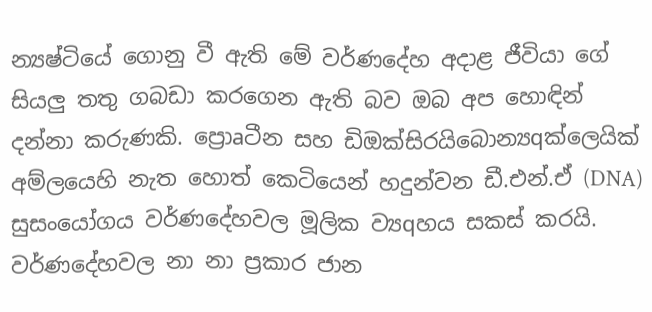න්‍යෂ්ටියේ ගොනු වී ඇති මේ වර්ණදේහ අදාළ ජීවියා ගේ සියලු තතු ගබඩා කරගෙන ඇති බව ඔබ අප හොඳින් දන්නා කරුණකි. ප්‍රොaටීන සහ ඩිඔක්‌සිරයිබොන්‍යqක්‌ලෙයික්‌ අම්ලයෙහි නැත හොත් කෙටියෙන් හදුන්වන ඩී.එන්.ඒ (DNA) සුසංයෝගය වර්ණදේහවල මූලික ව්‍යqහය සකස්‌ කරයි. වර්ණදේහවල නා නා ප්‍රකාර ජාන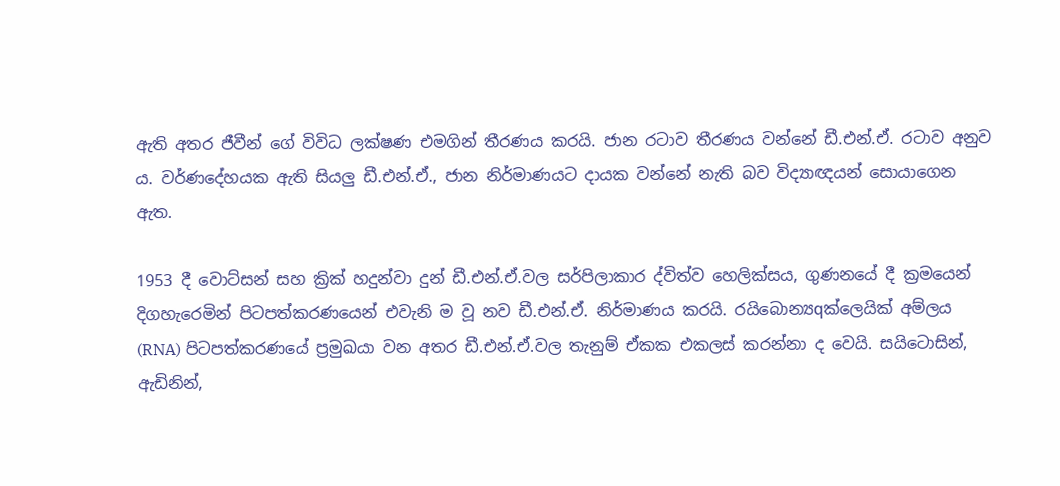ඇති අතර ජීවීන් ගේ විවිධ ලක්‌ෂණ එමගින් තීරණය කරයි. ජාන රටාව තීරණය වන්නේ ඩී.එන්.ඒ. රටාව අනුව ය. වර්ණදේහයක ඇති සියලු ඩී.එන්.ඒ., ජාන නිර්මාණයට දායක වන්නේ නැති බව විද්‍යාඥයන් සොයාගෙන ඇත.

1953 දී වොට්‌සන් සහ ක්‍රික්‌ හදුන්වා දුන් ඩී.එන්.ඒ.වල සර්පිලාකාර ද්විත්ව හෙලික්‌සය, ගුණනයේ දී ක්‍රමයෙන් දිගහැරෙමින් පිටපත්කරණයෙන් එවැනි ම වූ නව ඩී.එන්.ඒ. නිර්මාණය කරයි. රයිබොන්‍යqක්‌ලෙයික්‌ අම්ලය (RNA) පිටපත්කරණයේ ප්‍රමුඛයා වන අතර ඩී.එන්.ඒ.වල තැනුම් ඒකක එකලස්‌ කරන්නා ද වෙයි. සයිටොසින්, ඇඩිනින්,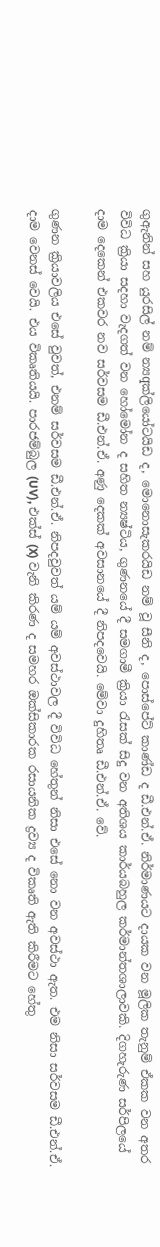ගුඇනින් සහ යුරසිල් නම් න්‍යqක්‌ලියෝටයිඩ ද, මොනොසැකරයිඩ නම් වූ සීනි ද, පොස්‌පේට්‌ කාණ්‌ඩ ද ඩී.එන්.ඒ. නිර්මාණයට දායක වන මූලික තැනුම් ඒකක වන අතර විවිධ ක්‍රියා සදහා වැදගත් වන හෝමෝන ද සහිත න්‍යෂ්ටිය, ගුණනයේ දී සමගාමී ක්‍රියා රැසක්‌ සිදු වන අතිශය කාර්යබහුල කර්මාන්තශාලාවකි. දිගහැරුණ සර්පිලයේ දාම දෙකෙන් එකවර නව සර්වසම ඩී.එන්.ඒ. අණු දෙකක්‌ අවසානයේ දී නිපදවෙයි. මේවා දුහිතෘ ඩී.එන්.ඒ. වේ.

ගුණන ක්‍රියාවලිය එසේ වුවත්, එනම් සර්වසම ඩී.එන්.ඒ. නිපදවුවත් යම් යම් අවස්‌ථාවල දී විවිධ හේතුන් නිසා එසේ නො වන අවස්‌ථා ඇත. එම නිසා සර්වසම ඩී.එන්.ඒ. දාම වෙනස්‌ වෙයි. එය විකෘතියයි. පාරජම්බුල (UV), එක්‌ස්‌ (X) වැනි කිරණ ද සමහර ඔක්‌සිකාරක රසායනික ද්‍රව්‍ය ද විකෘති ඇති කිරීමට හේතු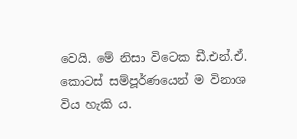වෙයි. මේ නිසා විටෙක ඩී.එන්.ඒ. කොටස්‌ සම්පූර්ණයෙන් ම විනාශ විය හැකි ය.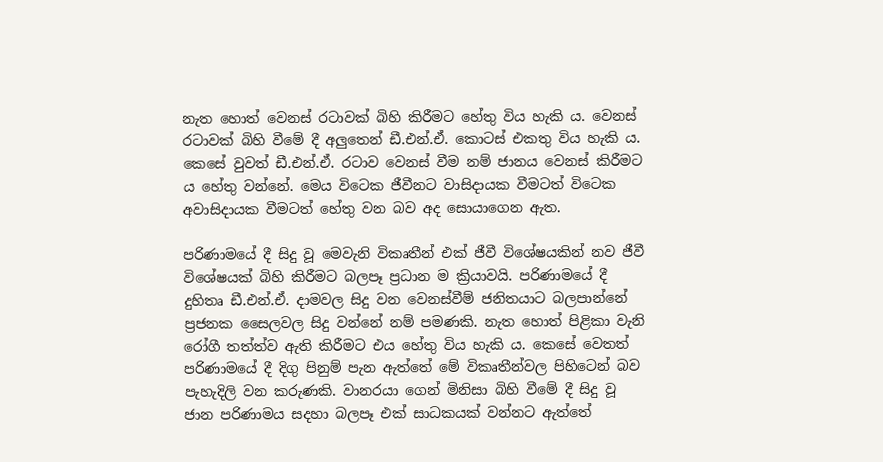නැත හොත් වෙනස්‌ රටාවක්‌ බිහි කිරීමට හේතු විය හැකි ය. වෙනස්‌ රටාවක්‌ බිහි වීමේ දී අලුතෙන් ඩී.එන්.ඒ. කොටස්‌ එකතු විය හැකි ය. කෙසේ වුවත් ඩී.එන්.ඒ. රටාව වෙනස්‌ වීම නම් ජානය වෙනස්‌ කිරීමට ය හේතු වන්නේ. මෙය විටෙක ජීවීනට වාසිදායක වීමටත් විටෙක අවාසිදායක වීමටත් හේතු වන බව අද සොයාගෙන ඇත.

පරිණාමයේ දී සිදු වූ මෙවැනි විකෘතීන් එක්‌ ජීවී විශේෂයකින් නව ජීවී විශේෂයක්‌ බිහි කිරීමට බලපෑ ප්‍රධාන ම ක්‍රියාවයි. පරිණාමයේ දී දුහිතෘ ඩී.එන්.ඒ. දාමවල සිදු වන වෙනස්‌වීම් ජනිතයාට බලපාන්නේ ප්‍රජනක සෛලවල සිදු වන්නේ නම් පමණකි. නැත හොත් පිළිකා වැනි රෝගී තත්ත්ව ඇති කිරීමට එය හේතු විය හැකි ය. කෙසේ වෙතත් පරිණාමයේ දී දිගු පිනුම් පැන ඇත්තේ මේ විකෘතීන්වල පිහිටෙන් බව පැහැදිලි වන කරුණකි. වානරයා ගෙන් මිනිසා බිහි වීමේ දී සිදු වූ ජාන පරිණාමය සදහා බලපෑ එක්‌ සාධකයක්‌ වන්නට ඇත්තේ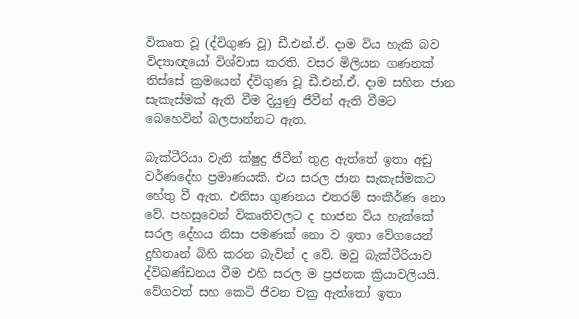විකෘත වූ (ද්විගුණ වූ) ඩී.එන්.ඒ. දාම විය හැකි බව විද්‍යාඥයෝ විශ්වාස කරති. වසර මිලියන ගණනක්‌ තිස්‌සේ ක්‍රමයෙන් ද්විගුණ වූ ඩී.එන්.ඒ. දාම සහිත ජාන සැකැස්‌මක්‌ ඇති වීම දියුණු ජීවීන් ඇති වීමට බෙහෙවින් බලපාන්නට ඇත.

බැක්‌ටීරියා වැනි ක්‌ෂුද්‍ර ජීවීන් තුළ ඇත්තේ ඉතා අඩු වර්ණදේහ ප්‍රමාණයකි. එය සරල ජාන සැකැස්‌මකට හේතු වී ඇත. එනිසා ගුණනය එතරම් සංකීර්ණ නො වේ. පහසුවෙන් විකෘතිවලට ද භාජන විය හැක්‌කේ සරල දේහය නිසා පමණක්‌ නො ව ඉතා වේගයෙන් දුහිතෘන් බිහි කරන බැවින් ද වේ. මවු බැක්‌ටීරියාව ද්විඛණ්‌ඩනය වීම එහි සරල ම ප්‍රජනක ක්‍රියාවලියයි. වේගවත් සහ කෙටි ජීවන චක්‍ර ඇත්තෝ ඉතා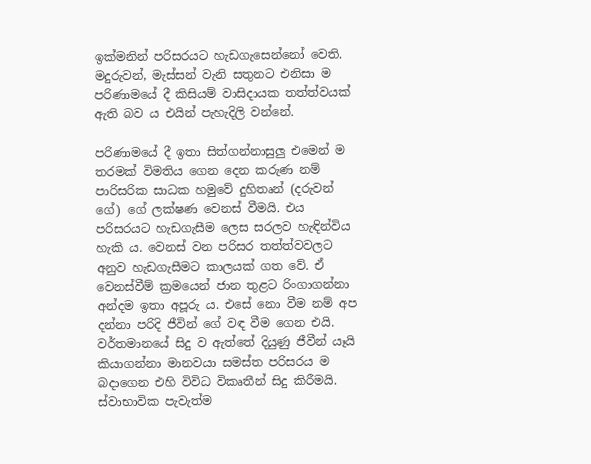ඉක්‌මනින් පරිසරයට හැඩගැසෙන්නෝ වෙති. මදුරුවන්, මැස්‌සන් වැනි සතුනට එනිසා ම පරිණාමයේ දී කිසියම් වාසිදායක තත්ත්වයක්‌ ඇති බව ය එයින් පැහැදිලි වන්නේ.

පරිණාමයේ දී ඉතා සිත්ගන්නාසුලු එමෙන් ම තරමක්‌ විමතිය ගෙන දෙන කරුණ නම් පාරිසරික සාධක හමුවේ දුහිතෘන් (දරුවන් ගේ) ගේ ලක්‌ෂණ වෙනස්‌ වීමයි. එය පරිසරයට හැඩගැසීම ලෙස සරලව හැඳින්විය හැකි ය. වෙනස්‌ වන පරිසර තත්ත්වවලට අනුව හැඩගැසීමට කාලයක්‌ ගත වේ. ඒ වෙනස්‌වීම් ක්‍රමයෙන් ජාන තුළට රිංගාගන්නා අන්දම ඉතා අපූරු ය. එසේ නො වීම නම් අප දන්නා පරිදි ජීවින් ගේ වඳ වීම ගෙන එයි. වර්තමානයේ සිදු ව ඇත්තේ දියුණු ජීවීන් යෑයි කියාගන්නා මානවයා සමස්‌ත පරිසරය ම බදාගෙන එහි විවිධ විකෘතීන් සිදු කිරීමයි. ස්‌වාභාවික පැවැත්ම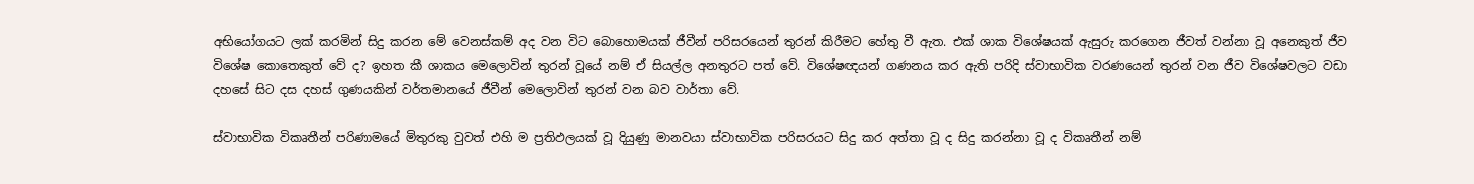අභියෝගයට ලක්‌ කරමින් සිදු කරන මේ වෙනස්‌කම් අද වන විට බොහොමයක්‌ ජීවීන් පරිසරයෙන් තුරන් කිරීමට හේතු වී ඇත. එක්‌ ශාක විශේෂයක්‌ ඇසුරු කරගෙන ජීවත් වන්නා වූ අනෙකුත් ජීව විශේෂ කොතෙකුත් වේ ද? ඉහත කී ශාකය මෙලොවින් තුරන් වූයේ නම් ඒ සියල්ල අනතුරට පත් වේ. විශේෂඥයන් ගණනය කර ඇති පරිදි ස්‌වාභාවික වරණයෙන් තුරන් වන ජීව විශේෂවලට වඩා දහසේ සිට දස දහස්‌ ගුණයකින් වර්තමානයේ ජීවීන් මෙලොවින් තුරන් වන බව වාර්තා වේ.

ස්‌වාභාවික විකෘතීන් පරිණාමයේ මිතුරකු වුවත් එහි ම ප්‍රතිඵලයක්‌ වූ දියුණු මානවයා ස්‌වාභාවික පරිසරයට සිදු කර අත්තා වූ ද සිදු කරන්නා වූ ද විකෘතීන් නම්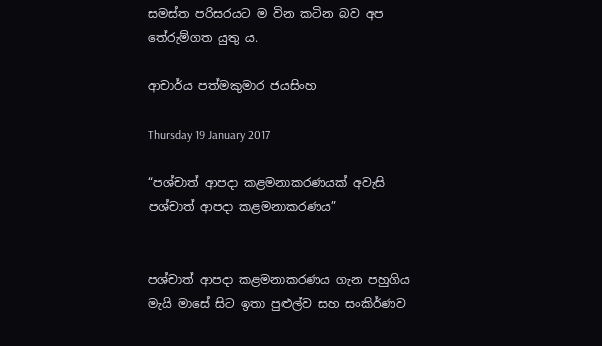සමස්‌ත පරිසරයට ම වින කටින බව අප තේරුම්ගත යුතු ය.

ආචාර්ය පත්මකුමාර ජයසිංහ

Thursday 19 January 2017

“පශ්චාත් ආපදා කළමනාකරණයක් අවැසි පශ්චාත් ආපදා කළමනාකරණය”


පශ්චාත් ආපදා කළමනාකරණය ගැන පහුගිය මැයි මාසේ සිට ඉතා පුළුල්ව සහ සංකිර්ණව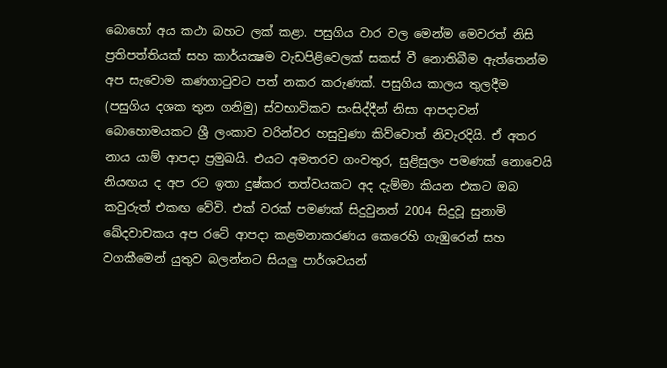බොහෝ අය කථා බහට ලක් කළා. පසුගිය වාර වල මෙන්ම මෙවරත් නිසි ප්‍රතිපත්තියක් සහ කාර්යක්‍ෂම වැඩපිළිවෙලක් සකස් වී නොතිබීම ඇත්තෙන්ම අප සැවොම කණගාටුවට පත් නකර කරුණක්. පසුගිය කාලය තුලදීම (පසුගිය දශක තුන ගනිමු) ස්වභාවිකව සංසිද්දීන් නිසා ආපදාවන් බොහොමයකට ශ්‍රී ලංකාව වරින්වර හසුවුණා කිව්වොත් නිවැරදියි. ඒ අතර නාය යාම් ආපදා ප්‍රමුඛයි. එයට අමතරව ගංවතුර, සුළිසුලං පමණක් නොවෙයි නියඟය ද අප රට ඉතා දුෂ්කර තත්වයකට අද දැම්මා කියන එකට ඔබ කවුරුත් එකඟ වේවි. එක් වරක් පමණක් සිදුවුනත් 2004 සිදුවූ සුනාමි ඛේදවාචකය අප රටේ ආපදා කළමනාකරණය කෙරෙහි ගැඹුරෙන් සහ වගකීමෙන් යුතුව බලන්නට සියලු පාර්ශවයන්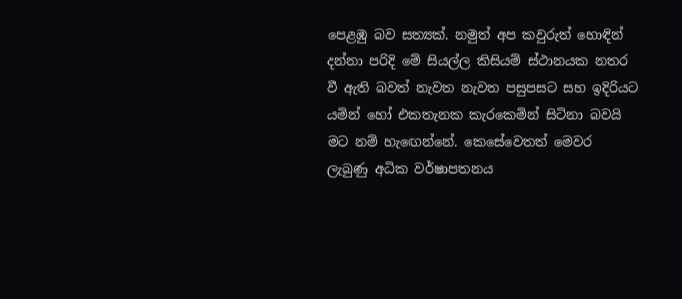පෙළඹු බව සත්‍යක්. නමුත් අප කවුරුත් හොඳින් දන්නා පරිදි මේ සියල්ල කිසියම් ස්ථානයක නතර වී ඇති බවත් නැවත නැවත පසුපසට සහ ඉදිරියට යමින් හෝ එකතැනක කැරකෙමින් සිටිනා බවයි මට නම් හැඟෙන්නේ. කෙසේවෙතත් මෙවර ලැබුණු අධික වර්ෂාපතනය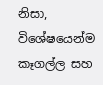නිසා, විශේෂයෙන්ම කෑගල්ල සහ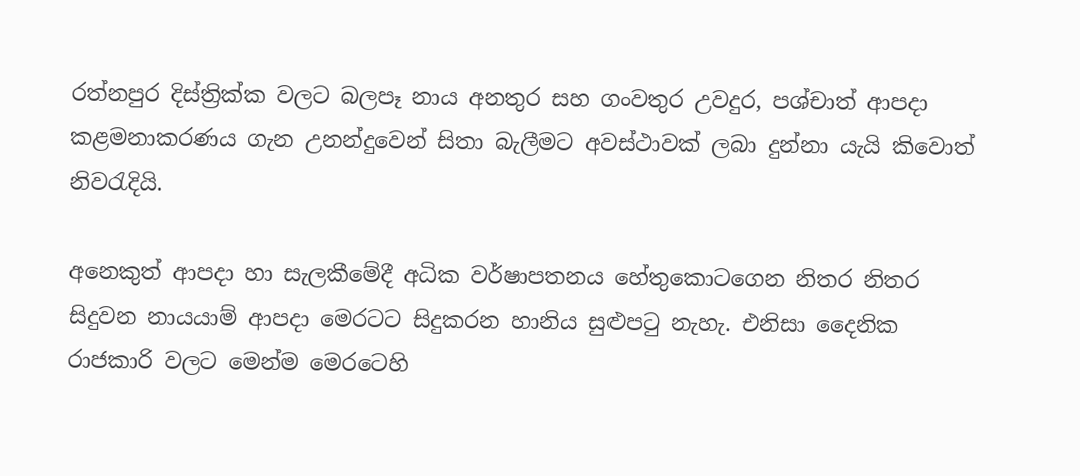රත්නපුර දිස්ත්‍රික්ක වලට බලපෑ නාය අනතුර සහ ගංවතුර උවදුර, පශ්චාත් ආපදා කළමනාකරණය ගැන උනන්දුවෙන් සිතා බැලීමට අවස්ථාවක් ලබා දුන්නා යැයි කිවොත් නිවරැදියි.

අනෙකුත් ආපදා හා සැලකීමේදී අධික වර්ෂාපතනය හේතුකොටගෙන නිතර නිතර සිදුවන නායයාම් ආපදා මෙරටට සිදුකරන හානිය සුළුපටු නැහැ. එනිසා දෛනික රාජකාරි වලට මෙන්ම මෙරටෙහි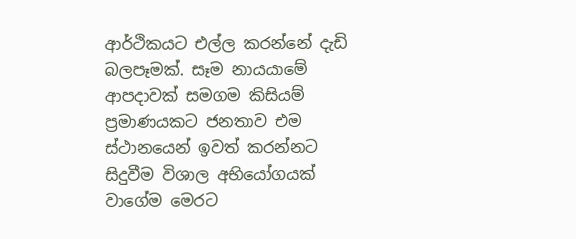ආර්ථිකයට එල්ල කරන්නේ දැඩි බලපෑමක්. සෑම නායයාමේ ආපදාවක් සමගම කිසියම් ප්‍රමාණයකට ජනතාව එම ස්ථානයෙන් ඉවත් කරන්නට සිදුවීම විශාල අභියෝගයක් වාගේම මෙරට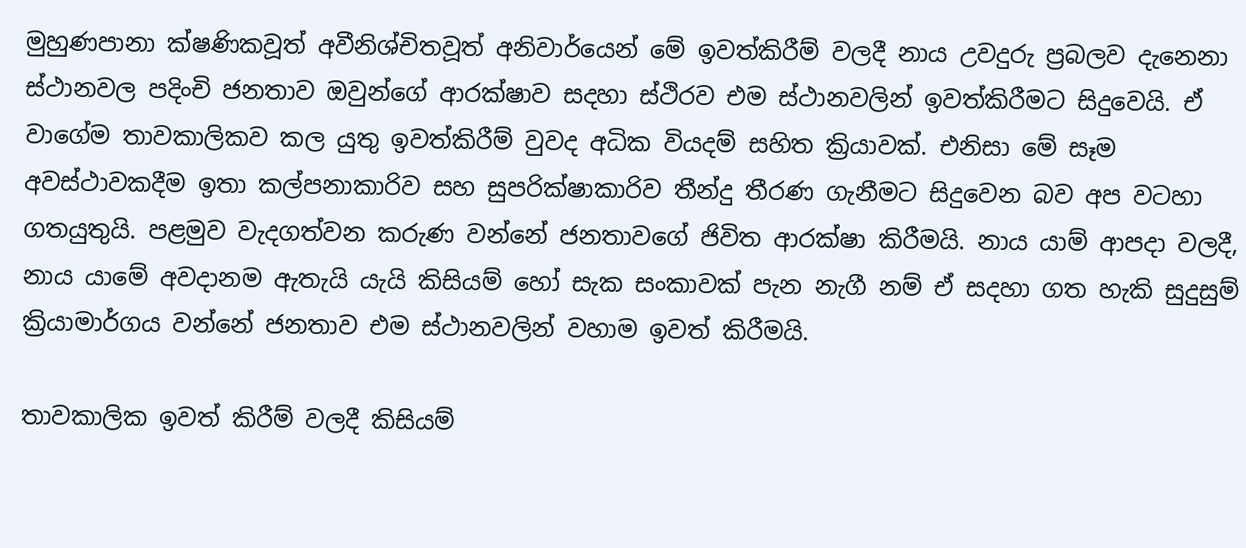මුහුණපානා ක්ෂණිකවූත් අවීනිශ්චිතවූත් අනිවාර්යෙන් මේ ඉවත්කිරීම් වලදී නාය උවදුරු ප්‍රබලව දැනෙනා ස්ථානවල පදිංචි ජනතාව ඔවුන්ගේ ආරක්ෂාව සදහා ස්ථිරව එම ස්ථානවලින් ඉවත්කිරීමට සිදුවෙයි. ඒ වාගේම තාවකාලිකව කල යුතු ඉවත්කිරීම් වුවද අධික වියදම් සහිත ක්‍රියාවක්. එනිසා මේ සෑම අවස්ථාවකදීම ඉතා කල්පනාකාරිව සහ සුපරික්ෂාකාරිව තීන්දු තීරණ ගැනීමට සිදුවෙන බව අප වටහා ගතයුතුයි. පළමුව වැදගත්වන කරුණ වන්නේ ජනතාවගේ ජිවිත ආරක්ෂා කිරීමයි. නාය යාම් ආපදා වලදී, නාය යාමේ අවදානම ඇතැයි යැයි කිසියම් හෝ සැක සංකාවක් පැන නැගී නම් ඒ සදහා ගත හැකි සුදුසුම් ක්‍රියාමාර්ගය වන්නේ ජනතාව එම ස්ථානවලින් වහාම ඉවත් කිරීමයි.

තාවකාලික ඉවත් කිරීම් වලදී කිසියම්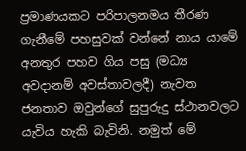ප්‍රමාණයකට පරිපාලනමය තීරණ ගැනීමේ පහසුවක් වන්නේ නාය යාමේ අනතුර පහව ගිය පසු (මධ්‍ය අවදානම් අවස්තාවලදී) නැවත ජනතාව ඔවුන්ගේ සුපුරුදු ස්ථානවලට යැවිය හැකි බැවිනි. නමුත් මේ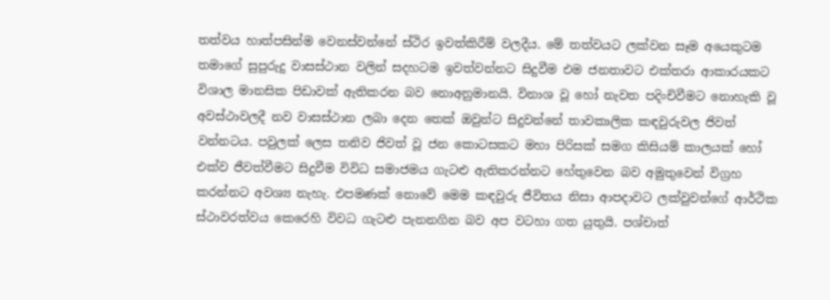තත්වය හාත්පසින්ම වෙනස්වන්නේ ස්ථිර ඉවත්කිරීම් වලදීය. මේ තත්වයට ලක්වන සෑම අයෙකුටම තමාගේ සුපුරුදු වාසස්ථාන වලින් සදහටම ඉවත්වන්නට සිදුවීම එම ජනතාවට එක්තරා ආකාරයකට විශාල මානසික පිඩාවක් ඇතිකරන බව නොඅනුමානයි. විනාශ වූ හෝ නැවත පදිංචිවීමට නොහැකි වූ අවස්ථාවලදී නව වාසස්ථාන ලබා දෙන තෙක් ඔවුන්ට සිදුවන්නේ තාවකාලික කඳවුරුවල ජිවත් වන්නටය. පවුලක් ලෙස තනිව ජිවත් වූ ජන කොටසකට මහා පිරිසක් සමග කිසියම් කාලයක් හෝ එක්ව ජීවත්වීමට සිදුවීම විවිධ සමාජමය ගැටළු ඇතිකරන්නට හේතුවෙන බව අමුතුවෙන් විග්‍රහ කරන්නට අවශ්‍ය නැහැ. එපමණක් නොවේ මෙම කඳවුරු ජීවිතය නිසා ආපදාවට ලක්වුවන්ගේ ආර්ථික ස්ථාවරත්වය කෙරෙහි විවධ ගැටළු පැනනගින බව අප වටහා ගත යුතුයි. පශ්චාත්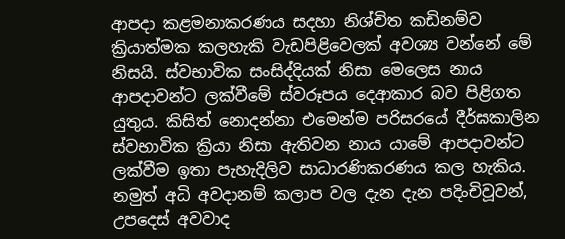ආපදා කළමනාකරණය සදහා නිශ්චිත කඩිනම්ව ක්‍රියාත්මක කලහැකි වැඩපිළිවෙලක් අවශ්‍ය වන්නේ මේ නිසයි. ස්වභාවික සංසිද්දියක් නිසා මෙලෙස නාය ආපදාවන්ට ලක්වීමේ ස්වරූපය දෙආකාර බව පිළිගත යුතුය. කිසිත් නොදන්නා එමෙන්ම පරිසරයේ දීර්ඝකාලින ස්වභාවික ක්‍රියා නිසා ඇතිවන නාය යාමේ ආපදාවන්ට ලක්වීම ඉතා පැහැදිලිව සාධාරණිකරණය කල හැකිය. නමුත් අධි අවදානම් කලාප වල දැන දැන පදිංචිවූවන්, උපදෙස් අවවාද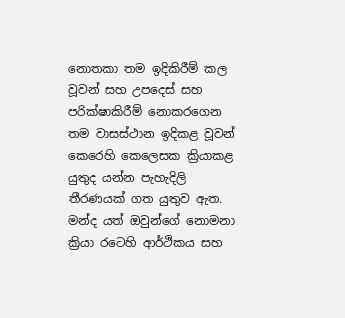නොතකා තම ඉදිකිරීම් කල වූවන් සහ උපදෙස් සහ පරික්ෂාකිරීම් නොකරගෙන තම වාසස්ථාන ඉදිකළ වූවන් කෙරෙහි කෙලෙසක ක්‍රියාකළ යුතුද යන්න පැහැදිලි තීරණයක් ගත යුතුව ඇත. මන්ද යත් ඔවුන්ගේ නොමනා ක්‍රියා රටෙහි ආර්ථිකය සහ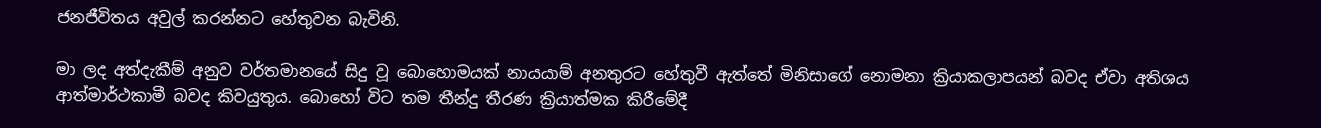ජනජීවිතය අවුල් කරන්නට හේතුවන බැවිනි.

මා ලද අත්දැකීම් අනුව වර්තමානයේ සිදු වූ බොහොමයක් නායයාම් අනතුරට හේතුවී ඇත්තේ මිනිසාගේ නොමනා ක්‍රියාකලාපයන් බවද ඒවා අතිශය ආත්මාර්ථකාමී බවද කිවයුතුය. බොහෝ විට තම තීන්දු තීරණ ක්‍රියාත්මක කිරීමේදී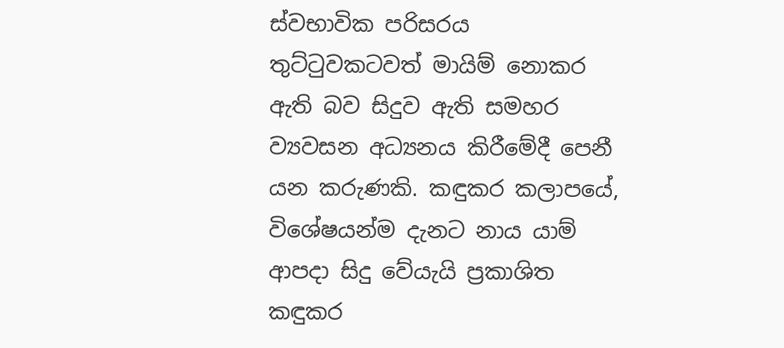ස්වභාවික පරිසරය තුට්ටුවකටවත් මායිම් නොකර ඇති බව සිදුව ඇති සමහර ව්‍යවසන අධ්‍යනය කිරීමේදී පෙනී යන කරුණකි. කඳුකර කලාපයේ, විශේෂයන්ම දැනට නාය යාම් ආපදා සිදු වේයැයි ප්‍රකාශිත කඳුකර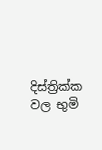දිස්ත්‍රික්ක වල භුමි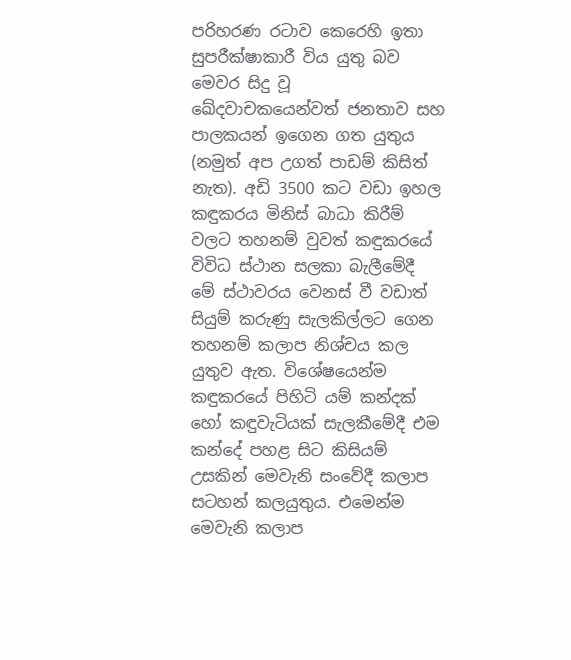පරිහරණ රටාව කෙරෙහි ඉතා සුපරීක්ෂාකාරී විය යුතු බව මෙවර සිදු වූ ඛේදවාචකයෙන්වත් ජනතාව සහ පාලකයන් ඉගෙන ගත යුතුය (නමුත් අප උගත් පාඩම් කිසිත් නැත). අඩි 3500 කට වඩා ඉහල කඳුකරය මිනිස් බාධා කිරීම් වලට තහනම් වුවත් කඳුකරයේ විවිධ ස්ථාන සලකා බැලීමේදී මේ ස්ථාවරය වෙනස් වී වඩාත් සියුම් කරුණු සැලකිල්ලට ගෙන තහනම් කලාප නිශ්චය කල යුතුව ඇත. විශේෂයෙන්ම කඳුකරයේ පිහිටි යම් කන්දක් හෝ කඳුවැටියක් සැලකීමේදී එම කන්දේ පහළ සිට කිසියම් උසකින් මෙවැනි සංවේදී කලාප සටහන් කලයුතුය. එමෙන්ම මෙවැනි කලාප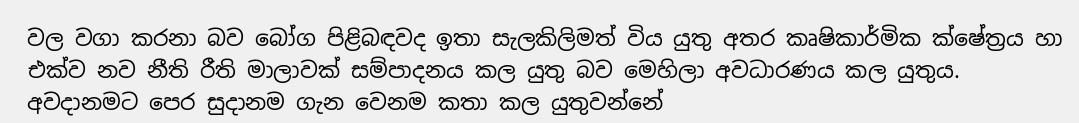වල වගා කරනා බව බෝග පිළිබඳවද ඉතා සැලකිලිමත් විය යුතු අතර කෘෂිකාර්මික ක්ෂේත්‍රය හා එක්ව නව නීති රීති මාලාවක් සම්පාදනය කල යුතු බව මෙහිලා අවධාරණය කල යුතුය. අවදානමට පෙර සුදානම ගැන වෙනම කතා කල යුතුවන්නේ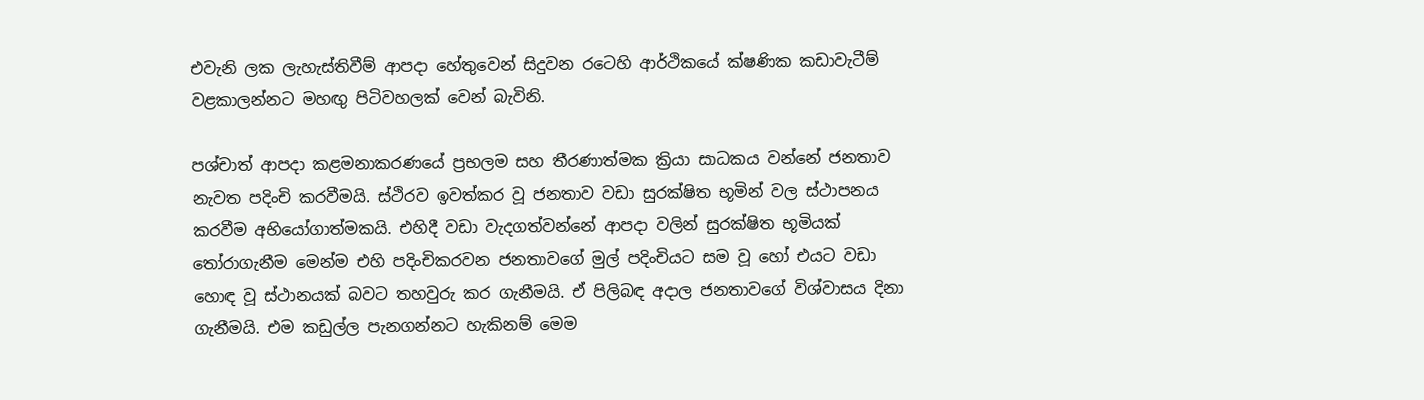එවැනි ලක ලැහැස්තිවීම් ආපදා හේතුවෙන් සිදුවන රටෙහි ආර්ථිකයේ ක්ෂණික කඩාවැටීම් වළකාලන්නට මහඟු පිටිවහලක් වෙන් බැවිනි.

පශ්චාත් ආපදා කළමනාකරණයේ ප්‍රභලම සහ තීරණාත්මක ක්‍රියා සාධකය වන්නේ ජනතාව නැවත පදිංචි කරවීමයි. ස්ථිරව ඉවත්කර වූ ජනතාව වඩා සුරක්ෂිත භූමින් වල ස්ථාපනය කරවීම අභියෝගාත්මකයි. එහිදී වඩා වැදගත්වන්නේ ආපදා වලින් සුරක්ෂිත භූමියක් තෝරාගැනීම මෙන්ම එහි පදිංචිකරවන ජනතාවගේ මුල් පදිංචියට සම වූ හෝ එයට වඩා හොඳ වූ ස්ථානයක් බවට තහවුරු කර ගැනීමයි. ඒ පිලිබඳ අදාල ජනතාවගේ විශ්වාසය දිනා ගැනීමයි. එම කඩුල්ල පැනගන්නට හැකිනම් මෙම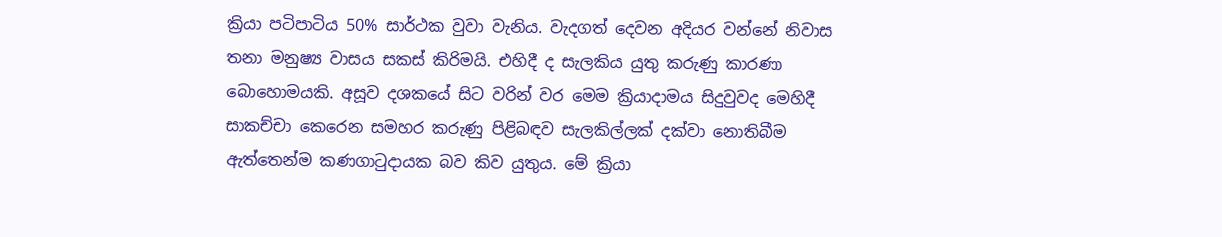ක්‍රියා පටිපාටිය 50% සාර්ථක වුවා වැනිය. වැදගත් දෙවන අදියර වන්නේ නිවාස තනා මනුෂ්‍ය වාසය සකස් කිරිමයි. එහිදී ද සැලකිය යුතු කරුණු කාරණා බොහොමයකි. අසූව දශකයේ සිට වරින් වර මෙම ක්‍රියාදාමය සිදුවුවද මෙහිදී සාකච්චා කෙරෙන සමහර කරුණු පිළිබඳව සැලකිල්ලක් දක්වා නොතිබීම ඇත්තෙන්ම කණගාටුදායක බව කිව යුතුය. මේ ක්‍රියා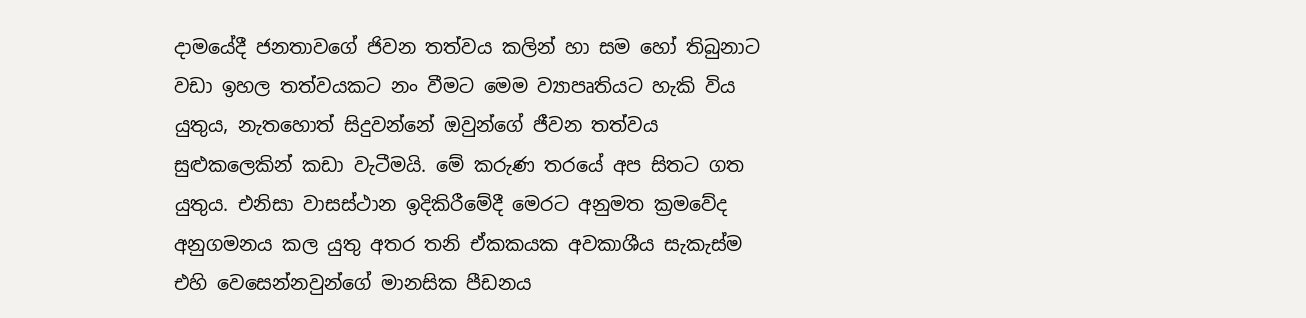දාමයේදී ජනතාවගේ ජිවන තත්වය කලින් හා සම හෝ තිබුනාට වඩා ඉහල තත්වයකට නං වීමට මෙම ව්‍යාපෘතියට හැකි විය යුතුය, නැතහොත් සිදුවන්නේ ඔවුන්ගේ ජීවන තත්වය සුළුකලෙකින් කඩා වැටීමයි. මේ කරුණ තරයේ අප සිතට ගත යුතුය. එනිසා වාසස්ථාන ඉදිකිරීමේදී මෙරට අනුමත ක්‍රමවේද අනුගමනය කල යුතු අතර තනි ඒකකයක අවකාශීය සැකැස්ම එහි වෙසෙන්නවුන්ගේ මානසික පීඩනය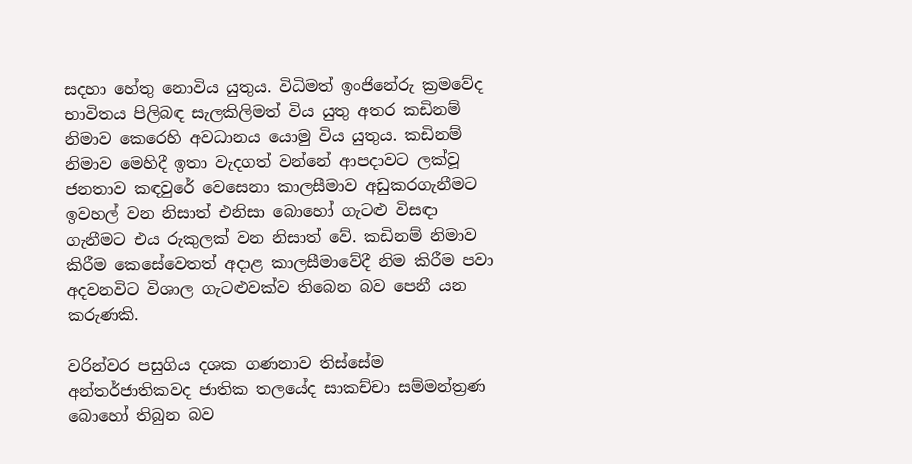සදහා හේතු නොවිය යුතුය. විධිමත් ඉංජිනේරු ක්‍රමවේද භාවිතය පිලිබඳ සැලකිලිමත් විය යුතු අතර කඩිනම් නිමාව කෙරෙහි අවධානය යොමු විය යුතුය. කඩිනම් නිමාව මෙහිදී ඉතා වැදගත් වන්නේ ආපදාවට ලක්වූ ජනතාව කඳවුරේ වෙසෙනා කාලසීමාව අඩුකරගැනීමට ඉවහල් වන නිසාත් එනිසා බොහෝ ගැටළු විසඳා ගැනීමට එය රුකුලක් වන නිසාත් වේ. කඩිනම් නිමාව කිරීම කෙසේවෙතත් අදාළ කාලසීමාවේදී නිම කිරීම පවා අදවනවිට විශාල ගැටළුවක්ව තිබෙන බව පෙනී යන කරුණකි.

වරින්වර පසුගිය දශක ගණනාව තිස්සේම අන්තර්ජාතිකවද ජාතික තලයේද සාකච්චා සම්මන්ත්‍රණ බොහෝ තිබුන බව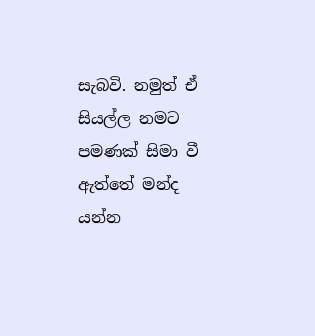සැබවි. නමුත් ඒ සියල්ල නමට පමණක් සිමා වී ඇත්තේ මන්ද යන්න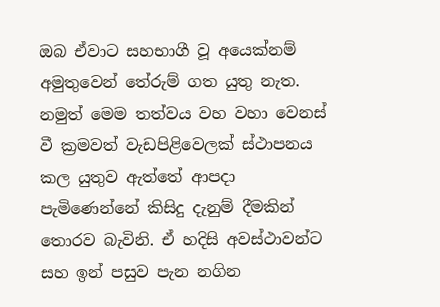ඔබ ඒවාට සහභාගී වූ අයෙක්නම් අමුතුවෙන් තේරුම් ගත යුතු නැත. නමුත් මෙම තත්වය වහ වහා වෙනස් වී ක්‍රමවත් වැඩපිළිවෙලක් ස්ථාපනය කල යුතුව ඇත්තේ ආපදා පැමිණෙන්නේ කිසිදු දැනුම් දීමකින් තොරව බැවිනි. ඒ හදිසි අවස්ථාවන්ට සහ ඉන් පසුව පැන නගින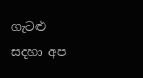ගැටළු සදහා අප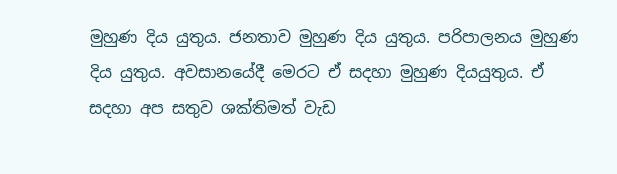මුහුණ දිය යුතුය. ජනතාව මුහුණ දිය යුතුය. පරිපාලනය මුහුණ දිය යුතුය. අවසානයේදී මෙරට ඒ සදහා මුහුණ දියයුතුය. ඒ සදහා අප සතුව ශක්තිමත් වැඩ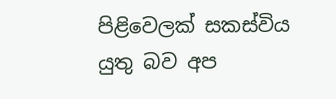පිළිවෙලක් සකස්විය යුතු බව අප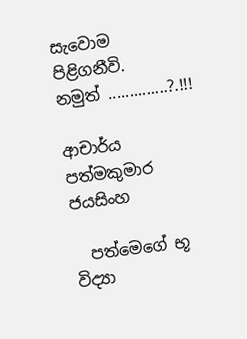සැවොම පිළිගනීවි.
නමුත් ..............?.!!!

ආචාර්ය පත්මකුමාර ජයසිංහ

  පත්මෙගේ භූ විද්‍යා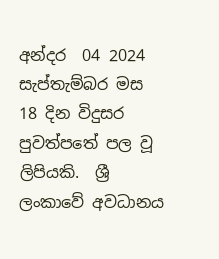අන්දර  04 2024 සැප්තැම්බර මස  18 දින විදුසර පුවත්පතේ පල වූ ලිපියකි.  ශ්‍රී ලංකාවේ අවධානය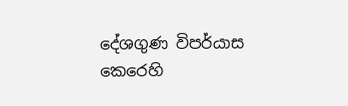දේශගුණ විපර්යාස කෙරෙහි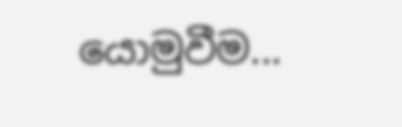යොමුවීම...